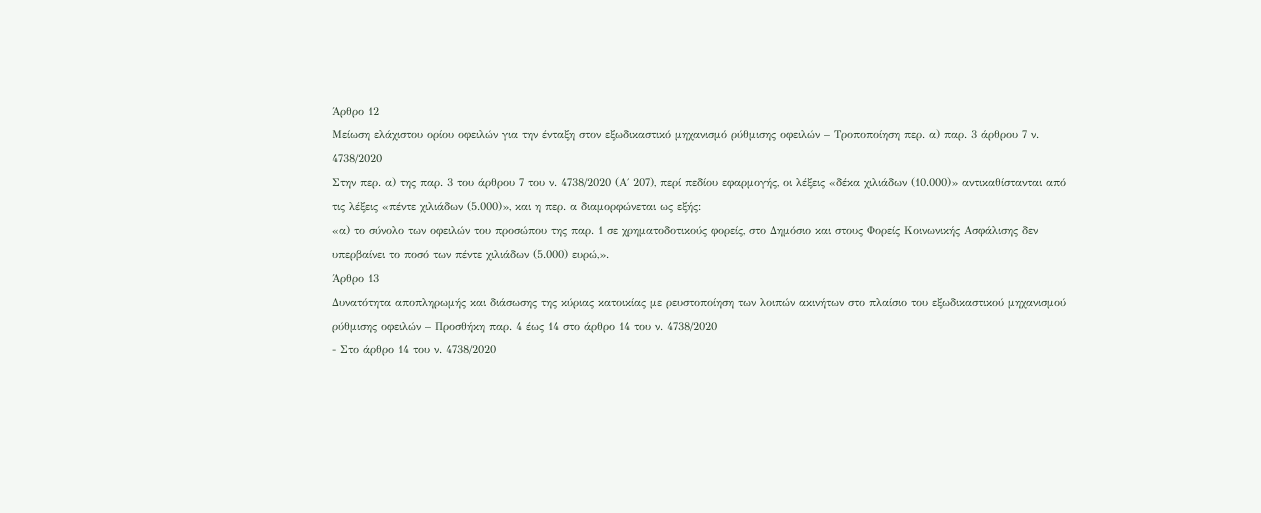Άρθρο 12
Μείωση ελάχιστου ορίου οφειλών για την ένταξη στον εξωδικαστικό μηχανισμό ρύθμισης οφειλών – Τροποποίηση περ. α) παρ. 3 άρθρου 7 ν. 4738/2020
Στην περ. α) της παρ. 3 του άρθρου 7 του ν. 4738/2020 (Α΄ 207), περί πεδίου εφαρμογής, οι λέξεις «δέκα χιλιάδων (10.000)» αντικαθίστανται από τις λέξεις «πέντε χιλιάδων (5.000)», και η περ. α διαμορφώνεται ως εξής:
«α) το σύνολο των οφειλών του προσώπου της παρ. 1 σε χρηματοδοτικούς φορείς, στο Δημόσιο και στους Φορείς Κοινωνικής Ασφάλισης δεν υπερβαίνει το ποσό των πέντε χιλιάδων (5.000) ευρώ,».
Άρθρο 13
Δυνατότητα αποπληρωμής και διάσωσης της κύριας κατοικίας με ρευστοποίηση των λοιπών ακινήτων στο πλαίσιο του εξωδικαστικού μηχανισμού ρύθμισης οφειλών – Προσθήκη παρ. 4 έως 14 στο άρθρο 14 του ν. 4738/2020
- Στο άρθρο 14 του ν. 4738/2020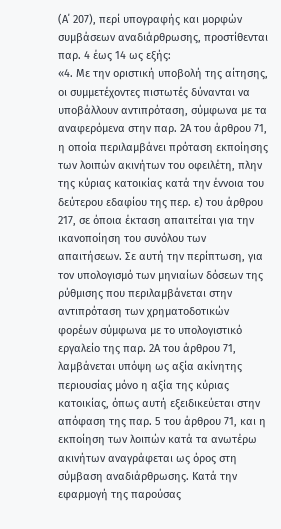(Α΄ 207), περί υπογραφής και μορφών συμβάσεων αναδιάρθρωσης, προστίθενται παρ. 4 έως 14 ως εξής:
«4. Με την οριστική υποβολή της αίτησης, οι συμμετέχοντες πιστωτές δύνανται να υποβάλλουν αντιπρόταση, σύμφωνα με τα αναφερόμενα στην παρ. 2Α του άρθρου 71, η οποία περιλαμβάνει πρόταση εκποίησης των λοιπών ακινήτων του οφειλέτη, πλην της κύριας κατοικίας κατά την έννοια του δεύτερου εδαφίου της περ. ε) του άρθρου 217, σε όποια έκταση απαιτείται για την ικανοποίηση του συνόλου των απαιτήσεων. Σε αυτή την περίπτωση, για τον υπολογισμό των μηνιαίων δόσεων της ρύθμισης που περιλαμβάνεται στην αντιπρόταση των χρηματοδοτικών φορέων σύμφωνα με το υπολογιστικό εργαλείο της παρ. 2Α του άρθρου 71, λαμβάνεται υπόψη ως αξία ακίνητης περιουσίας μόνο η αξία της κύριας κατοικίας, όπως αυτή εξειδικεύεται στην απόφαση της παρ. 5 του άρθρου 71, και η εκποίηση των λοιπών κατά τα ανωτέρω ακινήτων αναγράφεται ως όρος στη σύμβαση αναδιάρθρωσης. Κατά την εφαρμογή της παρούσας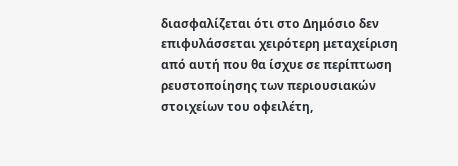διασφαλίζεται ότι στο Δημόσιο δεν επιφυλάσσεται χειρότερη μεταχείριση από αυτή που θα ίσχυε σε περίπτωση ρευστοποίησης των περιουσιακών στοιχείων του οφειλέτη,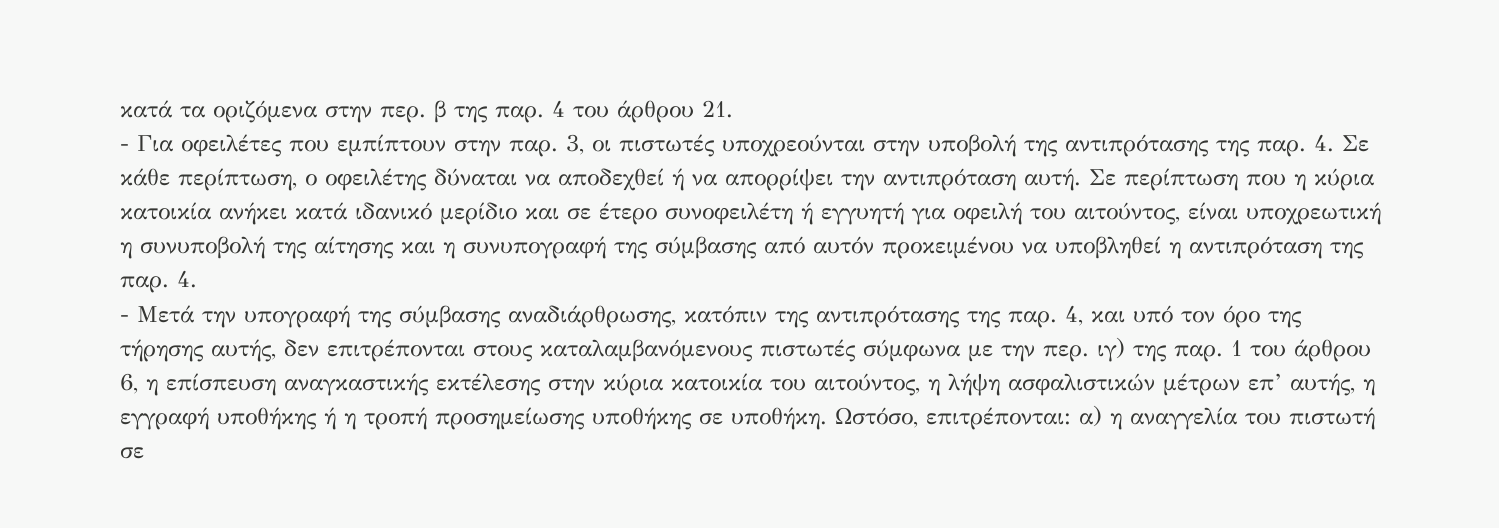κατά τα οριζόμενα στην περ. β της παρ. 4 του άρθρου 21.
- Για οφειλέτες που εμπίπτουν στην παρ. 3, οι πιστωτές υποχρεούνται στην υποβολή της αντιπρότασης της παρ. 4. Σε κάθε περίπτωση, ο οφειλέτης δύναται να αποδεχθεί ή να απορρίψει την αντιπρόταση αυτή. Σε περίπτωση που η κύρια κατοικία ανήκει κατά ιδανικό μερίδιο και σε έτερο συνοφειλέτη ή εγγυητή για οφειλή του αιτούντος, είναι υποχρεωτική η συνυποβολή της αίτησης και η συνυπογραφή της σύμβασης από αυτόν προκειμένου να υποβληθεί η αντιπρόταση της παρ. 4.
- Μετά την υπογραφή της σύμβασης αναδιάρθρωσης, κατόπιν της αντιπρότασης της παρ. 4, και υπό τον όρο της τήρησης αυτής, δεν επιτρέπονται στους καταλαμβανόμενους πιστωτές σύμφωνα με την περ. ιγ) της παρ. 1 του άρθρου 6, η επίσπευση αναγκαστικής εκτέλεσης στην κύρια κατοικία του αιτούντος, η λήψη ασφαλιστικών μέτρων επ’ αυτής, η εγγραφή υποθήκης ή η τροπή προσημείωσης υποθήκης σε υποθήκη. Ωστόσο, επιτρέπονται: α) η αναγγελία του πιστωτή σε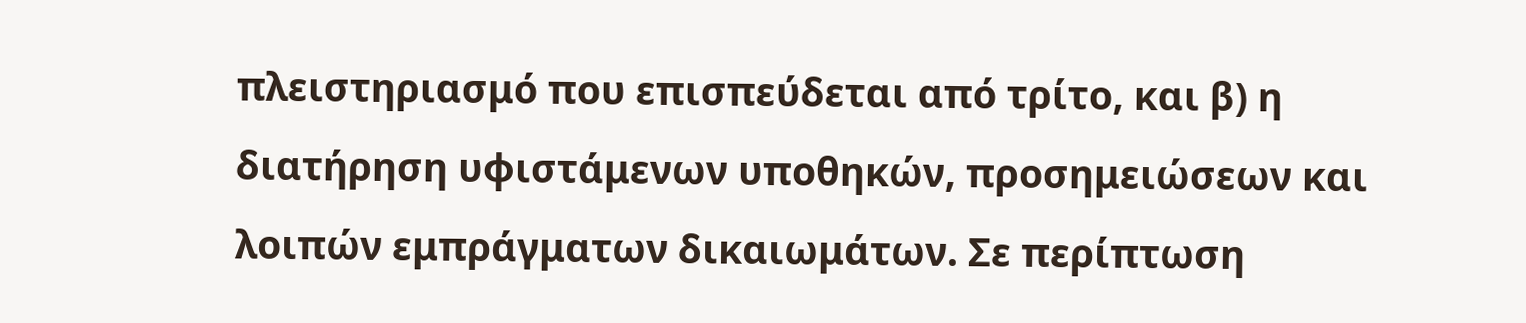πλειστηριασμό που επισπεύδεται από τρίτο, και β) η διατήρηση υφιστάμενων υποθηκών, προσημειώσεων και λοιπών εμπράγματων δικαιωμάτων. Σε περίπτωση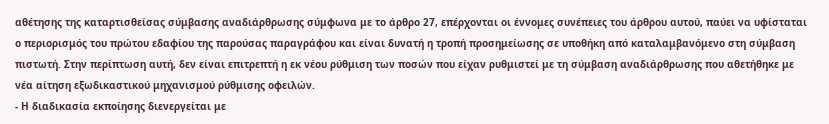αθέτησης της καταρτισθείσας σύμβασης αναδιάρθρωσης σύμφωνα με το άρθρο 27, επέρχονται οι έννομες συνέπειες του άρθρου αυτού, παύει να υφίσταται ο περιορισμός του πρώτου εδαφίου της παρούσας παραγράφου και είναι δυνατή η τροπή προσημείωσης σε υποθήκη από καταλαμβανόμενο στη σύμβαση πιστωτή. Στην περίπτωση αυτή, δεν είναι επιτρεπτή η εκ νέου ρύθμιση των ποσών που είχαν ρυθμιστεί με τη σύμβαση αναδιάρθρωσης που αθετήθηκε με νέα αίτηση εξωδικαστικού μηχανισμού ρύθμισης οφειλών.
- Η διαδικασία εκποίησης διενεργείται με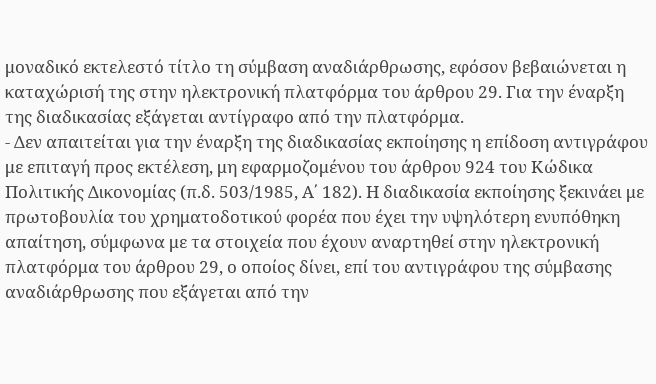μοναδικό εκτελεστό τίτλο τη σύμβαση αναδιάρθρωσης, εφόσον βεβαιώνεται η καταχώρισή της στην ηλεκτρονική πλατφόρμα του άρθρου 29. Για την έναρξη της διαδικασίας εξάγεται αντίγραφο από την πλατφόρμα.
- Δεν απαιτείται για την έναρξη της διαδικασίας εκποίησης η επίδοση αντιγράφου με επιταγή προς εκτέλεση, μη εφαρμοζομένου του άρθρου 924 του Κώδικα Πολιτικής Δικονομίας (π.δ. 503/1985, Α΄ 182). Η διαδικασία εκποίησης ξεκινάει με πρωτοβουλία του χρηματοδοτικού φορέα που έχει την υψηλότερη ενυπόθηκη απαίτηση, σύμφωνα με τα στοιχεία που έχουν αναρτηθεί στην ηλεκτρονική πλατφόρμα του άρθρου 29, ο οποίος δίνει, επί του αντιγράφου της σύμβασης αναδιάρθρωσης που εξάγεται από την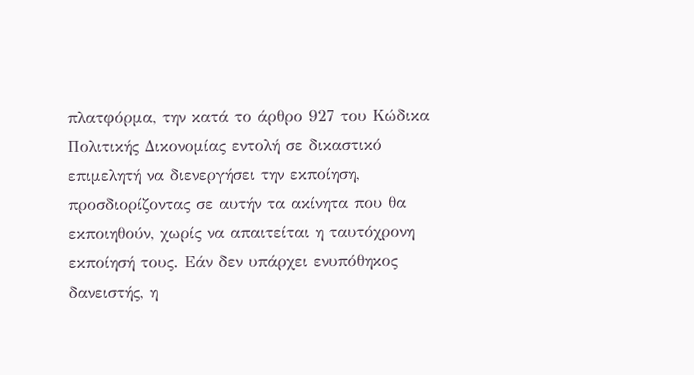πλατφόρμα, την κατά το άρθρο 927 του Κώδικα Πολιτικής Δικονομίας εντολή σε δικαστικό επιμελητή να διενεργήσει την εκποίηση, προσδιορίζοντας σε αυτήν τα ακίνητα που θα εκποιηθούν, χωρίς να απαιτείται η ταυτόχρονη εκποίησή τους. Εάν δεν υπάρχει ενυπόθηκος δανειστής, η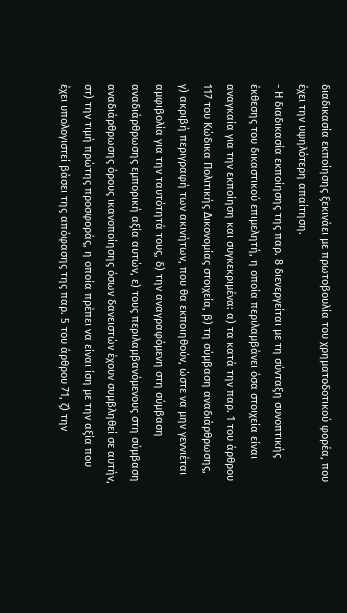διαδικασία εκποίησης ξεκινάει με πρωτοβουλία του χρηματοδοτικού φορέα, που έχει την υψηλότερη απαίτηση.
- Η διαδικασία εκποίησης της παρ. 8 διενεργείται με τη σύνταξη συνοπτικής έκθεσης του δικαστικού επιμελητή, η οποία περιλαμβάνει όσα στοιχεία είναι αναγκαία για την εκποίηση και συγκεκριμένα: α) τα κατά την παρ. 1 του άρθρου 117 του Κώδικα Πολιτικής Δικονομίας στοιχεία, β) τη σύμβαση αναδιάρθρωσης, γ) ακριβή περιγραφή των ακινήτων, που θα εκποιηθούν, ώστε να μην γεννιέται αμφιβολία για την ταυτότητά τους, δ) την αναγραφόμενη στη σύμβαση αναδιάρθρωσης εμπορική αξία αυτών, ε) τους περιλαμβανόμενους στη σύμβαση αναδιάρθρωσης όρους ικανοποίησης όσων δανειστών έχουν συμβληθεί σε αυτήν, στ) την τιμή πρώτης προσφοράς, η οποία πρέπει να είναι ίση με την αξία που έχει υπολογιστεί βάσει της απόφασης της παρ. 5 του άρθρου 71, ζ) την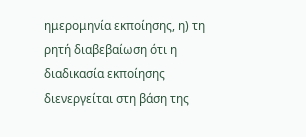ημερομηνία εκποίησης, η) τη ρητή διαβεβαίωση ότι η διαδικασία εκποίησης διενεργείται στη βάση της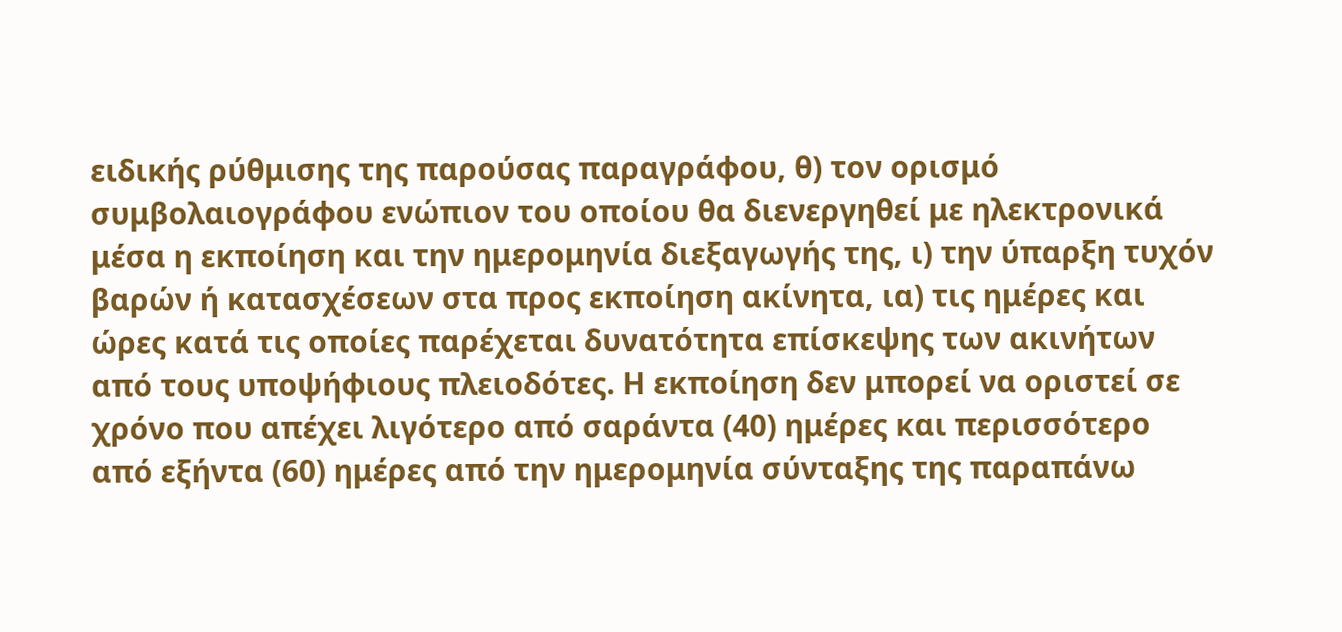ειδικής ρύθμισης της παρούσας παραγράφου, θ) τον ορισμό συμβολαιογράφου ενώπιον του οποίου θα διενεργηθεί με ηλεκτρονικά μέσα η εκποίηση και την ημερομηνία διεξαγωγής της, ι) την ύπαρξη τυχόν βαρών ή κατασχέσεων στα προς εκποίηση ακίνητα, ια) τις ημέρες και ώρες κατά τις οποίες παρέχεται δυνατότητα επίσκεψης των ακινήτων από τους υποψήφιους πλειοδότες. Η εκποίηση δεν μπορεί να οριστεί σε χρόνο που απέχει λιγότερο από σαράντα (40) ημέρες και περισσότερο από εξήντα (60) ημέρες από την ημερομηνία σύνταξης της παραπάνω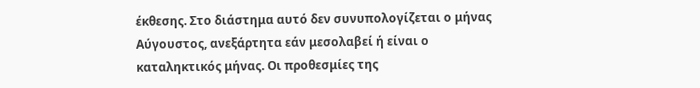έκθεσης. Στο διάστημα αυτό δεν συνυπολογίζεται ο μήνας Αύγουστος, ανεξάρτητα εάν μεσολαβεί ή είναι ο καταληκτικός μήνας. Οι προθεσμίες της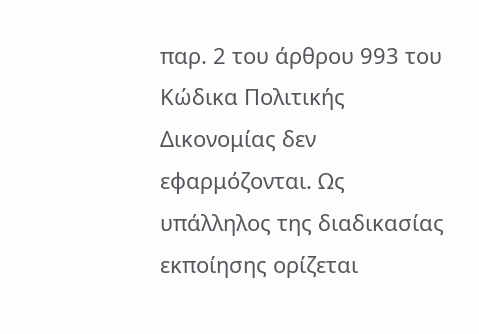παρ. 2 του άρθρου 993 του Κώδικα Πολιτικής Δικονομίας δεν εφαρμόζονται. Ως υπάλληλος της διαδικασίας εκποίησης ορίζεται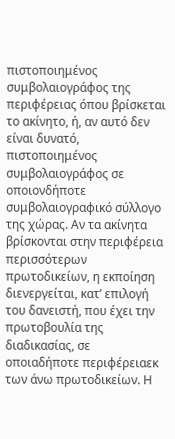πιστοποιημένος συμβολαιογράφος της περιφέρειας όπου βρίσκεται το ακίνητο, ή, αν αυτό δεν είναι δυνατό, πιστοποιημένος συμβολαιογράφος σε οποιονδήποτε συμβολαιογραφικό σύλλογο της χώρας. Αν τα ακίνητα βρίσκονται στην περιφέρεια περισσότερων πρωτοδικείων, η εκποίηση διενεργείται, κατ’ επιλογή του δανειστή, που έχει την πρωτοβουλία της διαδικασίας, σε οποιαδήποτε περιφέρειαεκ των άνω πρωτοδικείων. Η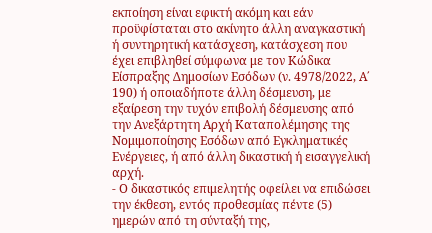εκποίηση είναι εφικτή ακόμη και εάν προϋφίσταται στο ακίνητο άλλη αναγκαστική ή συντηρητική κατάσχεση, κατάσχεση που έχει επιβληθεί σύμφωνα με τον Κώδικα Είσπραξης Δημοσίων Εσόδων (ν. 4978/2022, Α΄ 190) ή οποιαδήποτε άλλη δέσμευση, με εξαίρεση την τυχόν επιβολή δέσμευσης από την Ανεξάρτητη Αρχή Καταπολέμησης της Νομιμοποίησης Εσόδων από Εγκληματικές Ενέργειες, ή από άλλη δικαστική ή εισαγγελική αρχή.
- Ο δικαστικός επιμελητής οφείλει να επιδώσει την έκθεση, εντός προθεσμίας πέντε (5) ημερών από τη σύνταξή της,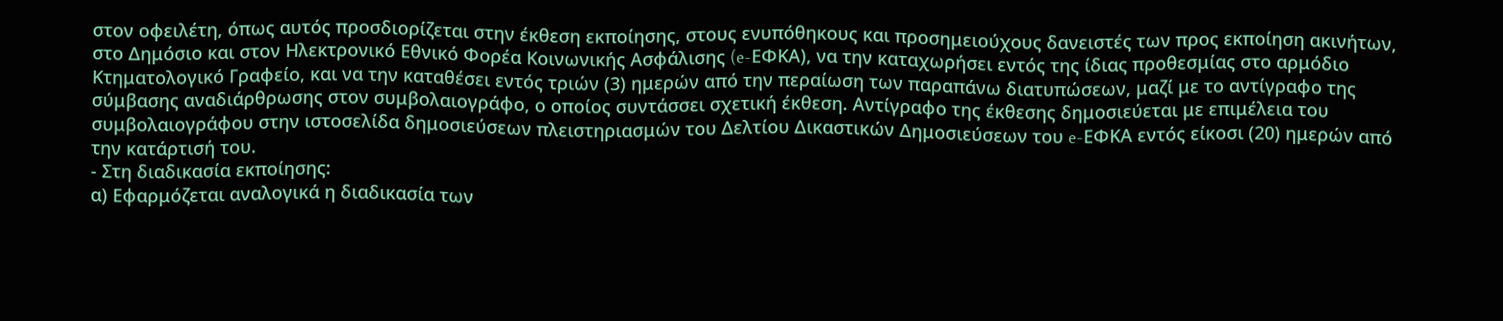στον οφειλέτη, όπως αυτός προσδιορίζεται στην έκθεση εκποίησης, στους ενυπόθηκους και προσημειούχους δανειστές των προς εκποίηση ακινήτων, στο Δημόσιο και στον Ηλεκτρονικό Εθνικό Φορέα Κοινωνικής Ασφάλισης (e-ΕΦΚΑ), να την καταχωρήσει εντός της ίδιας προθεσμίας στο αρμόδιο Κτηματολογικό Γραφείο, και να την καταθέσει εντός τριών (3) ημερών από την περαίωση των παραπάνω διατυπώσεων, μαζί με το αντίγραφο της σύμβασης αναδιάρθρωσης στον συμβολαιογράφο, ο οποίος συντάσσει σχετική έκθεση. Αντίγραφο της έκθεσης δημοσιεύεται με επιμέλεια του συμβολαιογράφου στην ιστοσελίδα δημοσιεύσεων πλειστηριασμών του Δελτίου Δικαστικών Δημοσιεύσεων του e-ΕΦΚΑ εντός είκοσι (20) ημερών από την κατάρτισή του.
- Στη διαδικασία εκποίησης:
α) Εφαρμόζεται αναλογικά η διαδικασία των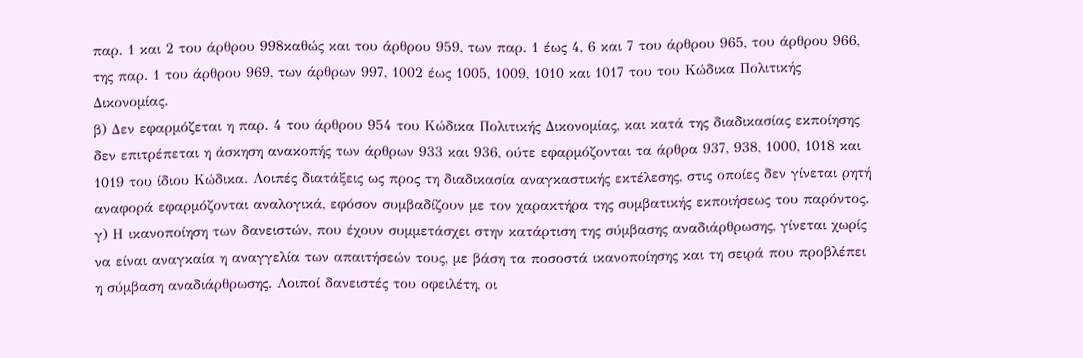παρ. 1 και 2 του άρθρου 998καθώς και του άρθρου 959, των παρ. 1 έως 4, 6 και 7 του άρθρου 965, του άρθρου 966, της παρ. 1 του άρθρου 969, των άρθρων 997, 1002 έως 1005, 1009, 1010 και 1017 του του Κώδικα Πολιτικής Δικονομίας.
β) Δεν εφαρμόζεται η παρ. 4 του άρθρου 954 του Κώδικα Πολιτικής Δικονομίας, και κατά της διαδικασίας εκποίησης δεν επιτρέπεται η άσκηση ανακοπής των άρθρων 933 και 936, ούτε εφαρμόζονται τα άρθρα 937, 938, 1000, 1018 και 1019 του ίδιου Κώδικα. Λοιπές διατάξεις ως προς τη διαδικασία αναγκαστικής εκτέλεσης, στις οποίες δεν γίνεται ρητή αναφορά εφαρμόζονται αναλογικά, εφόσον συμβαδίζουν με τον χαρακτήρα της συμβατικής εκποιήσεως του παρόντος.
γ) Η ικανοποίηση των δανειστών, που έχουν συμμετάσχει στην κατάρτιση της σύμβασης αναδιάρθρωσης, γίνεται χωρίς να είναι αναγκαία η αναγγελία των απαιτήσεών τους, με βάση τα ποσοστά ικανοποίησης και τη σειρά που προβλέπει η σύμβαση αναδιάρθρωσης. Λοιποί δανειστές του οφειλέτη, οι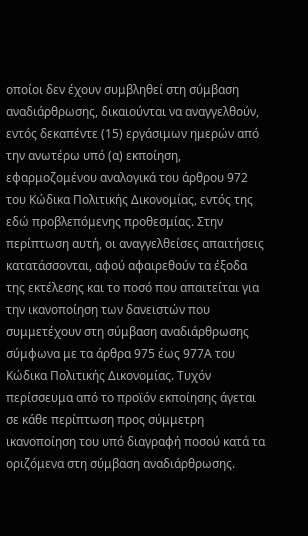οποίοι δεν έχουν συμβληθεί στη σύμβαση αναδιάρθρωσης, δικαιούνται να αναγγελθούν, εντός δεκαπέντε (15) εργάσιμων ημερών από την ανωτέρω υπό (α) εκποίηση, εφαρμοζομένου αναλογικά του άρθρου 972 του Κώδικα Πολιτικής Δικονομίας, εντός της εδώ προβλεπόμενης προθεσμίας. Στην περίπτωση αυτή, οι αναγγελθείσες απαιτήσεις κατατάσσονται, αφού αφαιρεθούν τα έξοδα της εκτέλεσης και το ποσό που απαιτείται για την ικανοποίηση των δανειστών που συμμετέχουν στη σύμβαση αναδιάρθρωσης σύμφωνα με τα άρθρα 975 έως 977Α του Κώδικα Πολιτικής Δικονομίας. Τυχόν περίσσευμα από το προϊόν εκποίησης άγεται σε κάθε περίπτωση προς σύμμετρη ικανοποίηση του υπό διαγραφή ποσού κατά τα οριζόμενα στη σύμβαση αναδιάρθρωσης.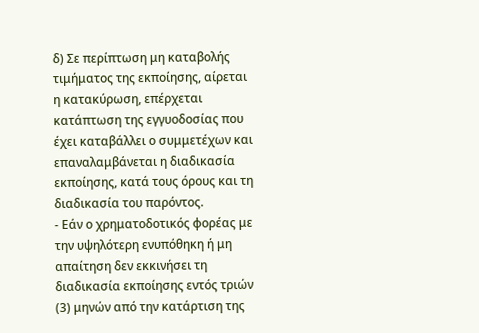δ) Σε περίπτωση μη καταβολής τιμήματος της εκποίησης, αίρεται η κατακύρωση, επέρχεται κατάπτωση της εγγυοδοσίας που έχει καταβάλλει ο συμμετέχων και επαναλαμβάνεται η διαδικασία εκποίησης, κατά τους όρους και τη διαδικασία του παρόντος.
- Εάν ο χρηματοδοτικός φορέας με την υψηλότερη ενυπόθηκη ή μη απαίτηση δεν εκκινήσει τη διαδικασία εκποίησης εντός τριών (3) μηνών από την κατάρτιση της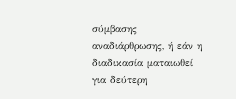σύμβασης αναδιάρθρωσης, ή εάν η διαδικασία ματαιωθεί για δεύτερη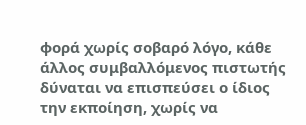φορά χωρίς σοβαρό λόγο, κάθε άλλος συμβαλλόμενος πιστωτής δύναται να επισπεύσει ο ίδιος την εκποίηση, χωρίς να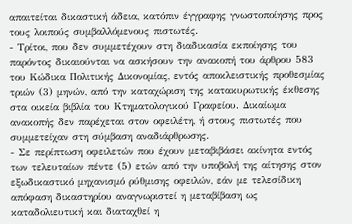απαιτείται δικαστική άδεια, κατόπιν έγγραφης γνωστοποίησης προς τους λοιπούς συμβαλλόμενους πιστωτές.
- Τρίτοι, που δεν συμμετέχουν στη διαδικασία εκποίησης του παρόντος δικαιούνται να ασκήσουν την ανακοπή του άρθρου 583 του Κώδικα Πολιτικής Δικονομίας, εντός αποκλειστικής προθεσμίας τριών (3) μηνών, από την καταχώριση της κατακυρωτικής έκθεσης στα οικεία βιβλία του Κτηματολογικού Γραφείου. Δικαίωμα ανακοπής δεν παρέχεται στον οφειλέτη, ή στους πιστωτές που συμμετείχαν στη σύμβαση αναδιάρθρωσης.
- Σε περίπτωση οφειλετών που έχουν μεταβιβάσει ακίνητα εντός των τελευταίων πέντε (5) ετών από την υποβολή της αίτησης στον εξωδικαστικό μηχανισμό ρύθμισης οφειλών, εάν με τελεσίδικη απόφαση δικαστηρίου αναγνωριστεί η μεταβίβαση ως καταδολιευτική και διαταχθεί η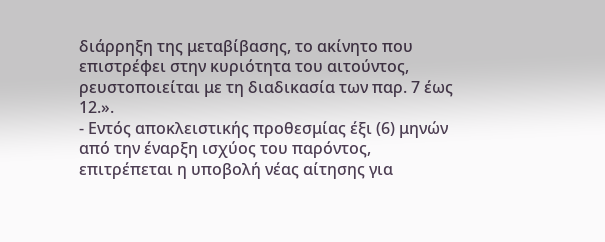διάρρηξη της μεταβίβασης, το ακίνητο που επιστρέφει στην κυριότητα του αιτούντος, ρευστοποιείται με τη διαδικασία των παρ. 7 έως 12.».
- Εντός αποκλειστικής προθεσμίας έξι (6) μηνών από την έναρξη ισχύος του παρόντος, επιτρέπεται η υποβολή νέας αίτησης για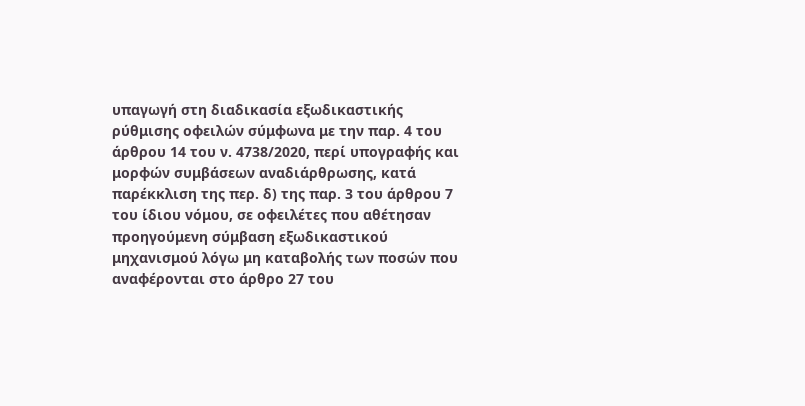υπαγωγή στη διαδικασία εξωδικαστικής ρύθμισης οφειλών σύμφωνα με την παρ. 4 του άρθρου 14 του ν. 4738/2020, περί υπογραφής και μορφών συμβάσεων αναδιάρθρωσης, κατά παρέκκλιση της περ. δ) της παρ. 3 του άρθρου 7 του ίδιου νόμου, σε οφειλέτες που αθέτησαν προηγούμενη σύμβαση εξωδικαστικού μηχανισμού λόγω μη καταβολής των ποσών που αναφέρονται στο άρθρο 27 του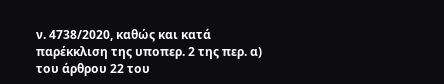ν. 4738/2020, καθώς και κατά παρέκκλιση της υποπερ. 2 της περ. α) του άρθρου 22 του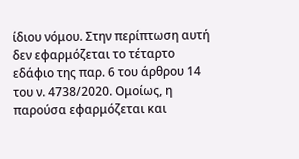ίδιου νόμου. Στην περίπτωση αυτή δεν εφαρμόζεται το τέταρτο εδάφιο της παρ. 6 του άρθρου 14 του ν. 4738/2020. Ομοίως, η παρούσα εφαρμόζεται και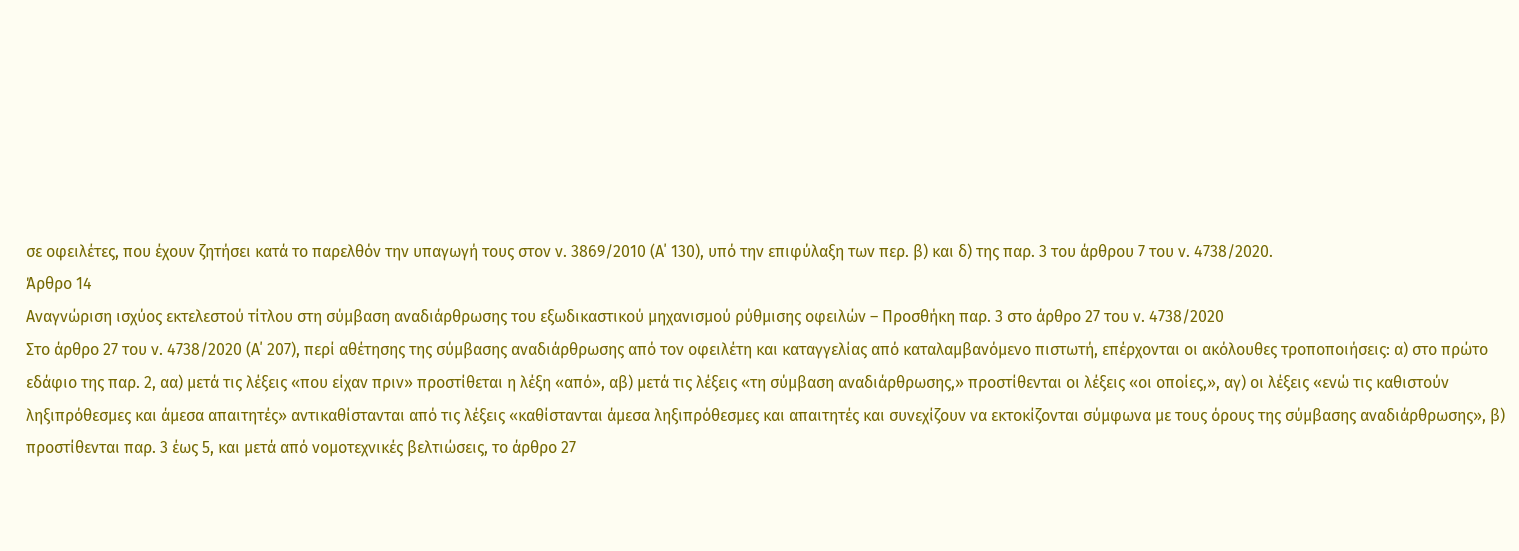σε οφειλέτες, που έχουν ζητήσει κατά το παρελθόν την υπαγωγή τους στον ν. 3869/2010 (Α΄ 130), υπό την επιφύλαξη των περ. β) και δ) της παρ. 3 του άρθρου 7 του ν. 4738/2020.
Άρθρο 14
Αναγνώριση ισχύος εκτελεστού τίτλου στη σύμβαση αναδιάρθρωσης του εξωδικαστικού μηχανισμού ρύθμισης οφειλών – Προσθήκη παρ. 3 στο άρθρο 27 του ν. 4738/2020
Στο άρθρο 27 του ν. 4738/2020 (Α΄ 207), περί αθέτησης της σύμβασης αναδιάρθρωσης από τον οφειλέτη και καταγγελίας από καταλαμβανόμενο πιστωτή, επέρχονται οι ακόλουθες τροποποιήσεις: α) στο πρώτο εδάφιο της παρ. 2, αα) μετά τις λέξεις «που είχαν πριν» προστίθεται η λέξη «από», αβ) μετά τις λέξεις «τη σύμβαση αναδιάρθρωσης,» προστίθενται οι λέξεις «οι οποίες,», αγ) οι λέξεις «ενώ τις καθιστούν ληξιπρόθεσμες και άμεσα απαιτητές» αντικαθίστανται από τις λέξεις «καθίστανται άμεσα ληξιπρόθεσμες και απαιτητές και συνεχίζουν να εκτοκίζονται σύμφωνα με τους όρους της σύμβασης αναδιάρθρωσης», β) προστίθενται παρ. 3 έως 5, και μετά από νομοτεχνικές βελτιώσεις, το άρθρο 27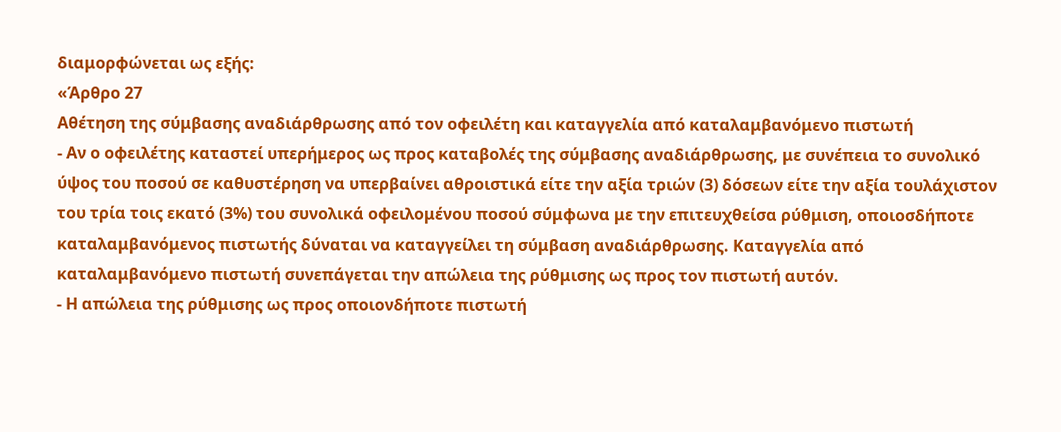διαμορφώνεται ως εξής:
«Άρθρο 27
Αθέτηση της σύμβασης αναδιάρθρωσης από τον οφειλέτη και καταγγελία από καταλαμβανόμενο πιστωτή
- Αν ο οφειλέτης καταστεί υπερήμερος ως προς καταβολές της σύμβασης αναδιάρθρωσης, με συνέπεια το συνολικό ύψος του ποσού σε καθυστέρηση να υπερβαίνει αθροιστικά είτε την αξία τριών (3) δόσεων είτε την αξία τουλάχιστον του τρία τοις εκατό (3%) του συνολικά οφειλομένου ποσού σύμφωνα με την επιτευχθείσα ρύθμιση, οποιοσδήποτε καταλαμβανόμενος πιστωτής δύναται να καταγγείλει τη σύμβαση αναδιάρθρωσης. Καταγγελία από καταλαμβανόμενο πιστωτή συνεπάγεται την απώλεια της ρύθμισης ως προς τον πιστωτή αυτόν.
- Η απώλεια της ρύθμισης ως προς οποιονδήποτε πιστωτή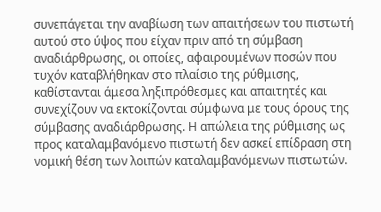συνεπάγεται την αναβίωση των απαιτήσεων του πιστωτή αυτού στο ύψος που είχαν πριν από τη σύμβαση αναδιάρθρωσης, οι οποίες, αφαιρουμένων ποσών που τυχόν καταβλήθηκαν στο πλαίσιο της ρύθμισης, καθίστανται άμεσα ληξιπρόθεσμες και απαιτητές και συνεχίζουν να εκτοκίζονται σύμφωνα με τους όρους της σύμβασης αναδιάρθρωσης. Η απώλεια της ρύθμισης ως προς καταλαμβανόμενο πιστωτή δεν ασκεί επίδραση στη νομική θέση των λοιπών καταλαμβανόμενων πιστωτών.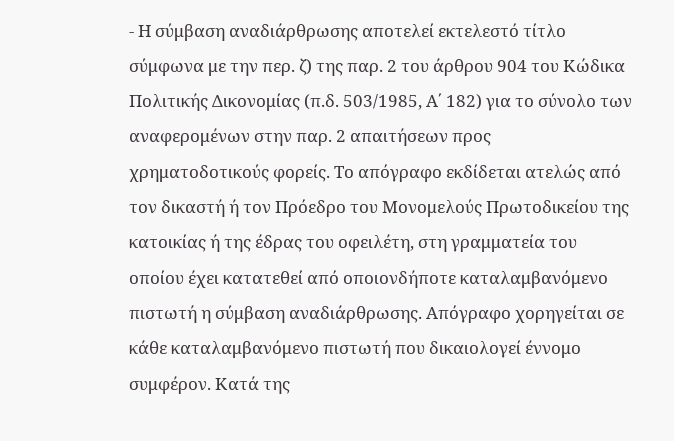- Η σύμβαση αναδιάρθρωσης αποτελεί εκτελεστό τίτλο σύμφωνα με την περ. ζ) της παρ. 2 του άρθρου 904 του Κώδικα Πολιτικής Δικονομίας (π.δ. 503/1985, Α΄ 182) για το σύνολο των αναφερομένων στην παρ. 2 απαιτήσεων προς χρηματοδοτικούς φορείς. Το απόγραφο εκδίδεται ατελώς από τον δικαστή ή τον Πρόεδρο του Μονομελούς Πρωτοδικείου της κατοικίας ή της έδρας του οφειλέτη, στη γραμματεία του οποίου έχει κατατεθεί από οποιονδήποτε καταλαμβανόμενο πιστωτή η σύμβαση αναδιάρθρωσης. Απόγραφο χορηγείται σε κάθε καταλαμβανόμενο πιστωτή που δικαιολογεί έννομο συμφέρον. Κατά της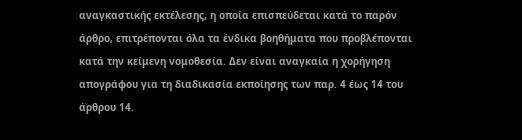αναγκαστικής εκτέλεσης, η οποία επισπεύδεται κατά το παρόν άρθρο, επιτρέπονται όλα τα ένδικα βοηθήματα που προβλέπονται κατά την κείμενη νομοθεσία. Δεν είναι αναγκαία η χορήγηση απογράφου για τη διαδικασία εκποίησης των παρ. 4 έως 14 του άρθρου 14.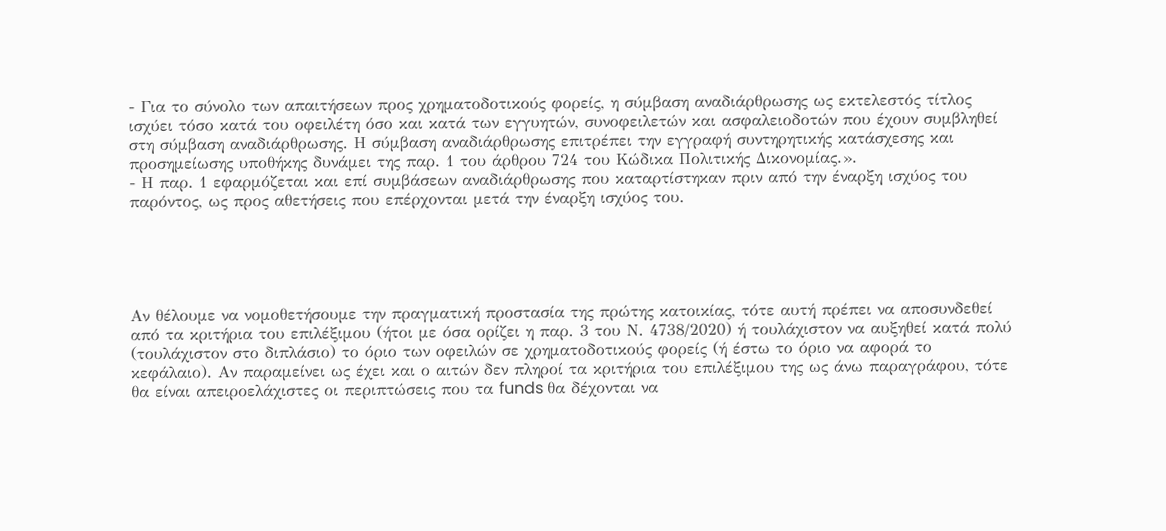- Για το σύνολο των απαιτήσεων προς χρηματοδοτικούς φορείς, η σύμβαση αναδιάρθρωσης ως εκτελεστός τίτλος ισχύει τόσο κατά του οφειλέτη όσο και κατά των εγγυητών, συνοφειλετών και ασφαλειοδοτών που έχουν συμβληθεί στη σύμβαση αναδιάρθρωσης. Η σύμβαση αναδιάρθρωσης επιτρέπει την εγγραφή συντηρητικής κατάσχεσης και προσημείωσης υποθήκης δυνάμει της παρ. 1 του άρθρου 724 του Κώδικα Πολιτικής Δικονομίας.».
- Η παρ. 1 εφαρμόζεται και επί συμβάσεων αναδιάρθρωσης που καταρτίστηκαν πριν από την έναρξη ισχύος του παρόντος, ως προς αθετήσεις που επέρχονται μετά την έναρξη ισχύος του.





Αν θέλουμε να νομοθετήσουμε την πραγματική προστασία της πρώτης κατοικίας, τότε αυτή πρέπει να αποσυνδεθεί από τα κριτήρια του επιλέξιμου (ήτοι με όσα ορίζει η παρ. 3 του Ν. 4738/2020) ή τουλάχιστον να αυξηθεί κατά πολύ (τουλάχιστον στο διπλάσιο) το όριο των οφειλών σε χρηματοδοτικούς φορείς (ή έστω το όριο να αφορά το κεφάλαιο). Αν παραμείνει ως έχει και ο αιτών δεν πληροί τα κριτήρια του επιλέξιμου της ως άνω παραγράφου, τότε θα είναι απειροελάχιστες οι περιπτώσεις που τα funds θα δέχονται να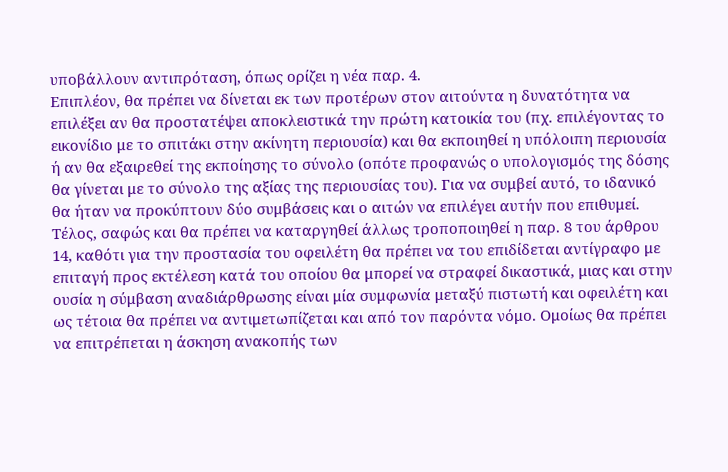υποβάλλουν αντιπρόταση, όπως ορίζει η νέα παρ. 4.
Επιπλέον, θα πρέπει να δίνεται εκ των προτέρων στον αιτούντα η δυνατότητα να επιλέξει αν θα προστατέψει αποκλειστικά την πρώτη κατοικία του (πχ. επιλέγοντας το εικονίδιο με το σπιτάκι στην ακίνητη περιουσία) και θα εκποιηθεί η υπόλοιπη περιουσία ή αν θα εξαιρεθεί της εκποίησης το σύνολο (οπότε προφανώς ο υπολογισμός της δόσης θα γίνεται με το σύνολο της αξίας της περιουσίας του). Για να συμβεί αυτό, το ιδανικό θα ήταν να προκύπτουν δύο συμβάσεις και ο αιτών να επιλέγει αυτήν που επιθυμεί.
Τέλος, σαφώς και θα πρέπει να καταργηθεί άλλως τροποποιηθεί η παρ. 8 του άρθρου 14, καθότι για την προστασία του οφειλέτη θα πρέπει να του επιδίδεται αντίγραφο με επιταγή προς εκτέλεση κατά του οποίου θα μπορεί να στραφεί δικαστικά, μιας και στην ουσία η σύμβαση αναδιάρθρωσης είναι μία συμφωνία μεταξύ πιστωτή και οφειλέτη και ως τέτοια θα πρέπει να αντιμετωπίζεται και από τον παρόντα νόμο. Ομοίως θα πρέπει να επιτρέπεται η άσκηση ανακοπής των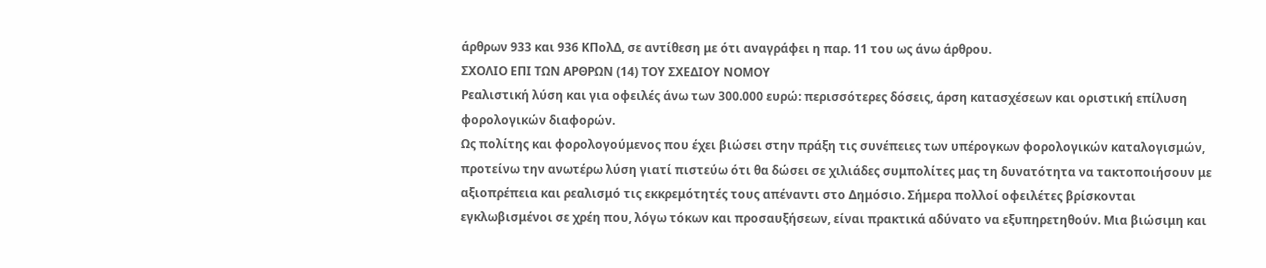άρθρων 933 και 936 ΚΠολΔ, σε αντίθεση με ότι αναγράφει η παρ. 11 του ως άνω άρθρου.
ΣΧΟΛΙΟ ΕΠΙ ΤΩΝ ΑΡΘΡΩΝ (14) ΤΟΥ ΣΧΕΔΙΟΥ ΝΟΜΟΥ
Ρεαλιστική λύση και για οφειλές άνω των 300.000 ευρώ: περισσότερες δόσεις, άρση κατασχέσεων και οριστική επίλυση φορολογικών διαφορών.
Ως πολίτης και φορολογούμενος που έχει βιώσει στην πράξη τις συνέπειες των υπέρογκων φορολογικών καταλογισμών, προτείνω την ανωτέρω λύση γιατί πιστεύω ότι θα δώσει σε χιλιάδες συμπολίτες μας τη δυνατότητα να τακτοποιήσουν με αξιοπρέπεια και ρεαλισμό τις εκκρεμότητές τους απέναντι στο Δημόσιο. Σήμερα πολλοί οφειλέτες βρίσκονται εγκλωβισμένοι σε χρέη που, λόγω τόκων και προσαυξήσεων, είναι πρακτικά αδύνατο να εξυπηρετηθούν. Μια βιώσιμη και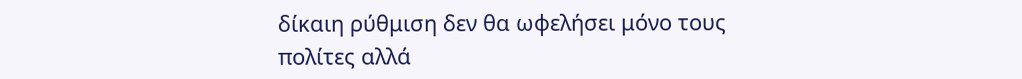δίκαιη ρύθμιση δεν θα ωφελήσει μόνο τους πολίτες αλλά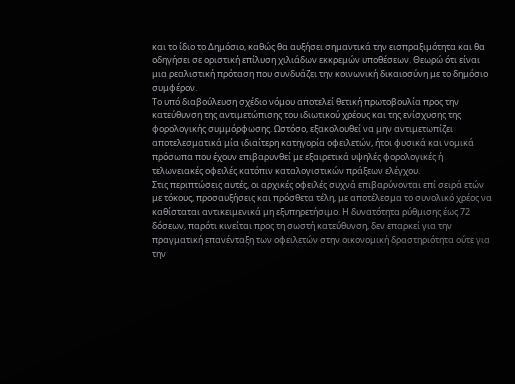και το ίδιο το Δημόσιο, καθώς θα αυξήσει σημαντικά την εισπραξιμότητα και θα οδηγήσει σε οριστική επίλυση χιλιάδων εκκρεμών υποθέσεων. Θεωρώ ότι είναι μια ρεαλιστική πρόταση που συνδυάζει την κοινωνική δικαιοσύνη με το δημόσιο συμφέρον.
Το υπό διαβούλευση σχέδιο νόμου αποτελεί θετική πρωτοβουλία προς την κατεύθυνση της αντιμετώπισης του ιδιωτικού χρέους και της ενίσχυσης της φορολογικής συμμόρφωσης. Ωστόσο, εξακολουθεί να μην αντιμετωπίζει αποτελεσματικά μία ιδιαίτερη κατηγορία οφειλετών, ήτοι φυσικά και νομικά πρόσωπα που έχουν επιβαρυνθεί με εξαιρετικά υψηλές φορολογικές ή τελωνειακές οφειλές κατόπιν καταλογιστικών πράξεων ελέγχου.
Στις περιπτώσεις αυτές, οι αρχικές οφειλές συχνά επιβαρύνονται επί σειρά ετών με τόκους, προσαυξήσεις και πρόσθετα τέλη, με αποτέλεσμα το συνολικό χρέος να καθίσταται αντικειμενικά μη εξυπηρετήσιμο. Η δυνατότητα ρύθμισης έως 72 δόσεων, παρότι κινείται προς τη σωστή κατεύθυνση, δεν επαρκεί για την πραγματική επανένταξη των οφειλετών στην οικονομική δραστηριότητα ούτε για την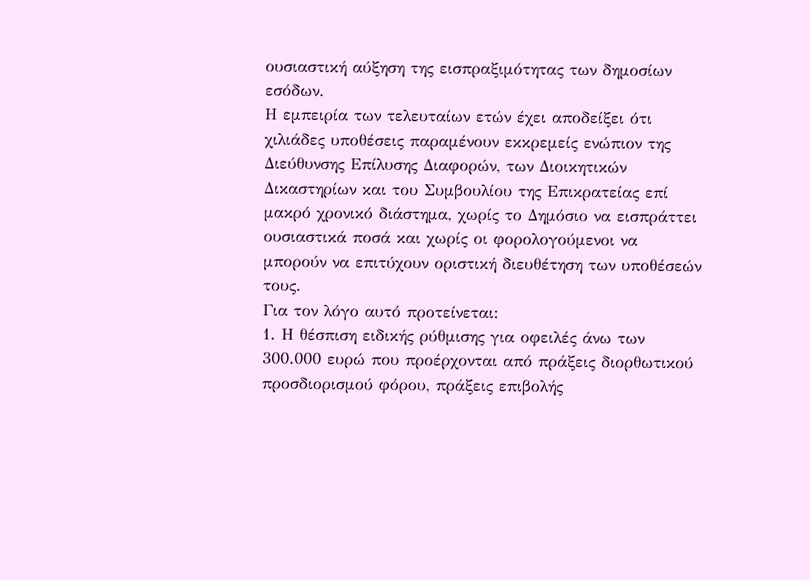ουσιαστική αύξηση της εισπραξιμότητας των δημοσίων εσόδων.
Η εμπειρία των τελευταίων ετών έχει αποδείξει ότι χιλιάδες υποθέσεις παραμένουν εκκρεμείς ενώπιον της Διεύθυνσης Επίλυσης Διαφορών, των Διοικητικών Δικαστηρίων και του Συμβουλίου της Επικρατείας επί μακρό χρονικό διάστημα, χωρίς το Δημόσιο να εισπράττει ουσιαστικά ποσά και χωρίς οι φορολογούμενοι να μπορούν να επιτύχουν οριστική διευθέτηση των υποθέσεών τους.
Για τον λόγο αυτό προτείνεται:
1. Η θέσπιση ειδικής ρύθμισης για οφειλές άνω των 300.000 ευρώ που προέρχονται από πράξεις διορθωτικού προσδιορισμού φόρου, πράξεις επιβολής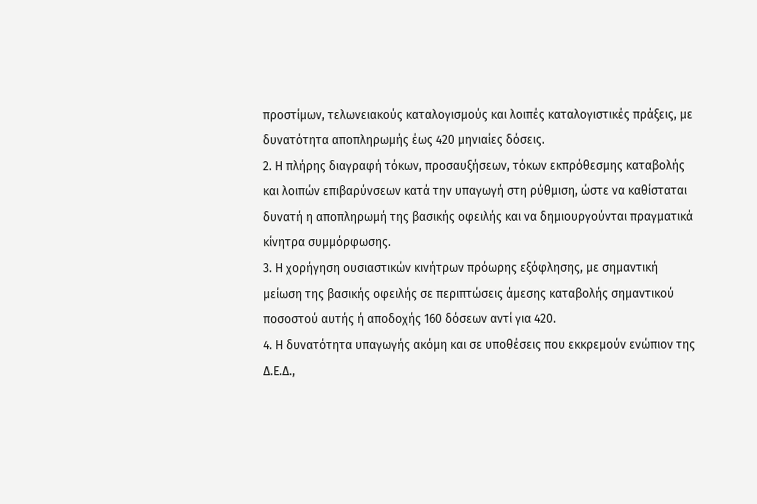προστίμων, τελωνειακούς καταλογισμούς και λοιπές καταλογιστικές πράξεις, με δυνατότητα αποπληρωμής έως 420 μηνιαίες δόσεις.
2. Η πλήρης διαγραφή τόκων, προσαυξήσεων, τόκων εκπρόθεσμης καταβολής και λοιπών επιβαρύνσεων κατά την υπαγωγή στη ρύθμιση, ώστε να καθίσταται δυνατή η αποπληρωμή της βασικής οφειλής και να δημιουργούνται πραγματικά κίνητρα συμμόρφωσης.
3. Η χορήγηση ουσιαστικών κινήτρων πρόωρης εξόφλησης, με σημαντική μείωση της βασικής οφειλής σε περιπτώσεις άμεσης καταβολής σημαντικού ποσοστού αυτής ή αποδοχής 160 δόσεων αντί για 420.
4. Η δυνατότητα υπαγωγής ακόμη και σε υποθέσεις που εκκρεμούν ενώπιον της Δ.Ε.Δ.,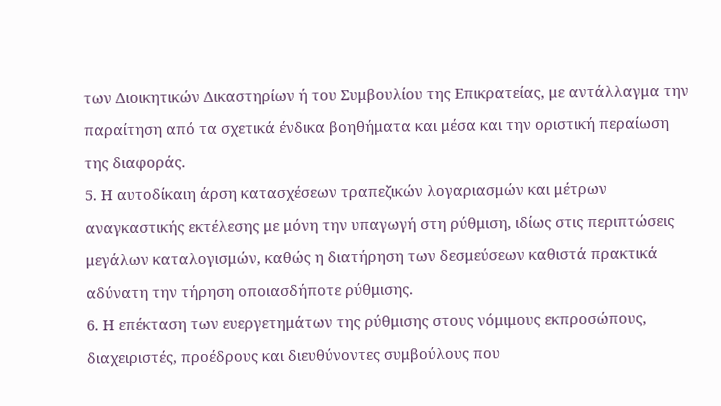των Διοικητικών Δικαστηρίων ή του Συμβουλίου της Επικρατείας, με αντάλλαγμα την παραίτηση από τα σχετικά ένδικα βοηθήματα και μέσα και την οριστική περαίωση της διαφοράς.
5. Η αυτοδίκαιη άρση κατασχέσεων τραπεζικών λογαριασμών και μέτρων αναγκαστικής εκτέλεσης με μόνη την υπαγωγή στη ρύθμιση, ιδίως στις περιπτώσεις μεγάλων καταλογισμών, καθώς η διατήρηση των δεσμεύσεων καθιστά πρακτικά αδύνατη την τήρηση οποιασδήποτε ρύθμισης.
6. Η επέκταση των ευεργετημάτων της ρύθμισης στους νόμιμους εκπροσώπους, διαχειριστές, προέδρους και διευθύνοντες συμβούλους που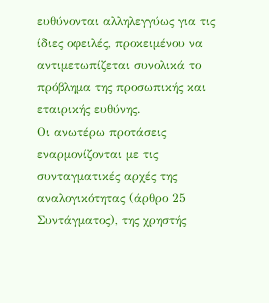ευθύνονται αλληλεγγύως για τις ίδιες οφειλές, προκειμένου να αντιμετωπίζεται συνολικά το πρόβλημα της προσωπικής και εταιρικής ευθύνης.
Οι ανωτέρω προτάσεις εναρμονίζονται με τις συνταγματικές αρχές της αναλογικότητας (άρθρο 25 Συντάγματος), της χρηστής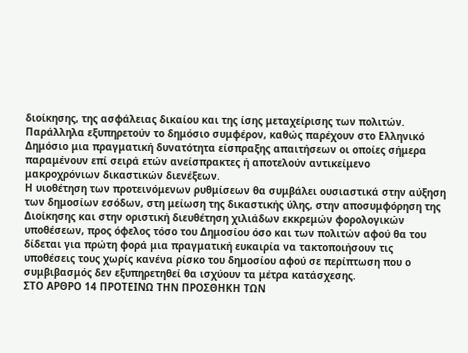διοίκησης, της ασφάλειας δικαίου και της ίσης μεταχείρισης των πολιτών. Παράλληλα εξυπηρετούν το δημόσιο συμφέρον, καθώς παρέχουν στο Ελληνικό Δημόσιο μια πραγματική δυνατότητα είσπραξης απαιτήσεων οι οποίες σήμερα παραμένουν επί σειρά ετών ανείσπρακτες ή αποτελούν αντικείμενο μακροχρόνιων δικαστικών διενέξεων.
Η υιοθέτηση των προτεινόμενων ρυθμίσεων θα συμβάλει ουσιαστικά στην αύξηση των δημοσίων εσόδων, στη μείωση της δικαστικής ύλης, στην αποσυμφόρηση της Διοίκησης και στην οριστική διευθέτηση χιλιάδων εκκρεμών φορολογικών υποθέσεων, προς όφελος τόσο του Δημοσίου όσο και των πολιτών αφού θα του δίδεται για πρώτη φορά μια πραγματική ευκαιρία να τακτοποιήσουν τις υποθέσεις τους χωρίς κανένα ρίσκο του δημοσίου αφού σε περίπτωση που ο συμβιβασμός δεν εξυπηρετηθεί θα ισχύουν τα μέτρα κατάσχεσης.
ΣΤΟ ΑΡΘΡΟ 14 ΠΡΟΤΕΙΝΩ ΤΗΝ ΠΡΟΣΘΗΚΗ ΤΩΝ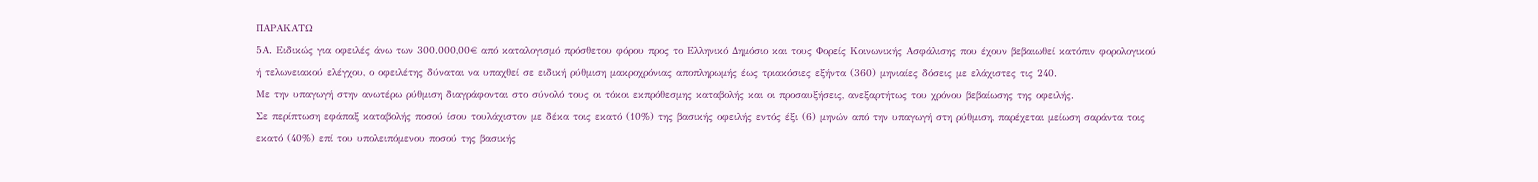ΠΑΡΑΚΑΤΩ
5Α. Ειδικώς για οφειλές άνω των 300.000,00€ από καταλογισμό πρόσθετου φόρου προς το Ελληνικό Δημόσιο και τους Φορείς Κοινωνικής Ασφάλισης που έχουν βεβαιωθεί κατόπιν φορολογικού ή τελωνειακού ελέγχου, ο οφειλέτης δύναται να υπαχθεί σε ειδική ρύθμιση μακροχρόνιας αποπληρωμής έως τριακόσιες εξήντα (360) μηνιαίες δόσεις με ελάχιστες τις 240.
Με την υπαγωγή στην ανωτέρω ρύθμιση διαγράφονται στο σύνολό τους οι τόκοι εκπρόθεσμης καταβολής και οι προσαυξήσεις, ανεξαρτήτως του χρόνου βεβαίωσης της οφειλής.
Σε περίπτωση εφάπαξ καταβολής ποσού ίσου τουλάχιστον με δέκα τοις εκατό (10%) της βασικής οφειλής εντός έξι (6) μηνών από την υπαγωγή στη ρύθμιση, παρέχεται μείωση σαράντα τοις εκατό (40%) επί του υπολειπόμενου ποσού της βασικής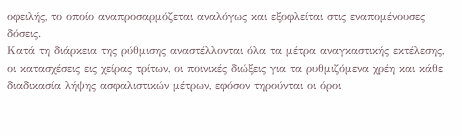οφειλής, το οποίο αναπροσαρμόζεται αναλόγως και εξοφλείται στις εναπομένουσες δόσεις.
Κατά τη διάρκεια της ρύθμισης αναστέλλονται όλα τα μέτρα αναγκαστικής εκτέλεσης, οι κατασχέσεις εις χείρας τρίτων, οι ποινικές διώξεις για τα ρυθμιζόμενα χρέη και κάθε διαδικασία λήψης ασφαλιστικών μέτρων, εφόσον τηρούνται οι όροι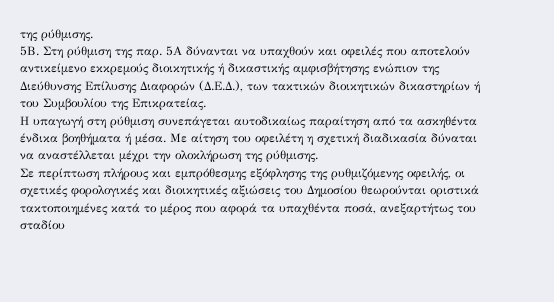της ρύθμισης.
5Β. Στη ρύθμιση της παρ. 5Α δύνανται να υπαχθούν και οφειλές που αποτελούν αντικείμενο εκκρεμούς διοικητικής ή δικαστικής αμφισβήτησης ενώπιον της Διεύθυνσης Επίλυσης Διαφορών (Δ.Ε.Δ.), των τακτικών διοικητικών δικαστηρίων ή του Συμβουλίου της Επικρατείας.
Η υπαγωγή στη ρύθμιση συνεπάγεται αυτοδικαίως παραίτηση από τα ασκηθέντα ένδικα βοηθήματα ή μέσα. Με αίτηση του οφειλέτη η σχετική διαδικασία δύναται να αναστέλλεται μέχρι την ολοκλήρωση της ρύθμισης.
Σε περίπτωση πλήρους και εμπρόθεσμης εξόφλησης της ρυθμιζόμενης οφειλής, οι σχετικές φορολογικές και διοικητικές αξιώσεις του Δημοσίου θεωρούνται οριστικά τακτοποιημένες κατά το μέρος που αφορά τα υπαχθέντα ποσά, ανεξαρτήτως του σταδίου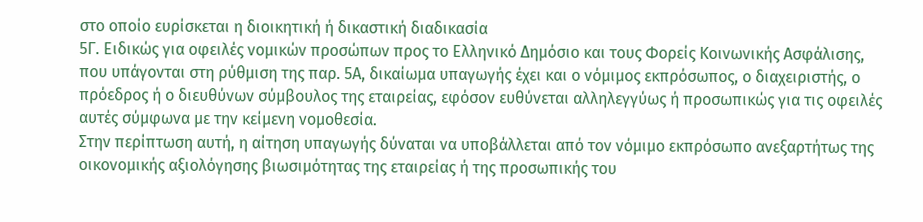στο οποίο ευρίσκεται η διοικητική ή δικαστική διαδικασία
5Γ. Ειδικώς για οφειλές νομικών προσώπων προς το Ελληνικό Δημόσιο και τους Φορείς Κοινωνικής Ασφάλισης, που υπάγονται στη ρύθμιση της παρ. 5Α, δικαίωμα υπαγωγής έχει και ο νόμιμος εκπρόσωπος, ο διαχειριστής, ο πρόεδρος ή ο διευθύνων σύμβουλος της εταιρείας, εφόσον ευθύνεται αλληλεγγύως ή προσωπικώς για τις οφειλές αυτές σύμφωνα με την κείμενη νομοθεσία.
Στην περίπτωση αυτή, η αίτηση υπαγωγής δύναται να υποβάλλεται από τον νόμιμο εκπρόσωπο ανεξαρτήτως της οικονομικής αξιολόγησης βιωσιμότητας της εταιρείας ή της προσωπικής του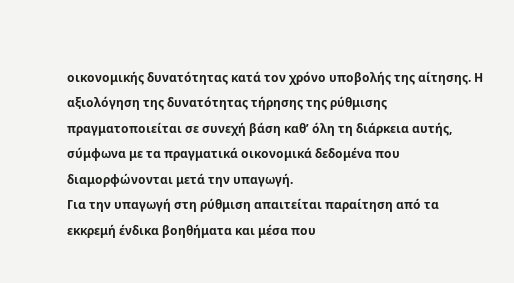οικονομικής δυνατότητας κατά τον χρόνο υποβολής της αίτησης. Η αξιολόγηση της δυνατότητας τήρησης της ρύθμισης πραγματοποιείται σε συνεχή βάση καθ’ όλη τη διάρκεια αυτής, σύμφωνα με τα πραγματικά οικονομικά δεδομένα που διαμορφώνονται μετά την υπαγωγή.
Για την υπαγωγή στη ρύθμιση απαιτείται παραίτηση από τα εκκρεμή ένδικα βοηθήματα και μέσα που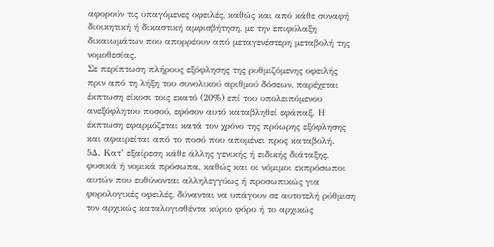αφορούν τις υπαγόμενες οφειλές, καθώς και από κάθε συναφή διοικητική ή δικαστική αμφισβήτηση, με την επιφύλαξη δικαιωμάτων που απορρέουν από μεταγενέστερη μεταβολή της νομοθεσίας.
Σε περίπτωση πλήρους εξόφλησης της ρυθμιζόμενης οφειλής πριν από τη λήξη του συνολικού αριθμού δόσεων, παρέχεται έκπτωση είκοσι τοις εκατό (20%) επί του υπολειπόμενου ανεξόφλητου ποσού, εφόσον αυτό καταβληθεί εφάπαξ. Η έκπτωση εφαρμόζεται κατά τον χρόνο της πρόωρης εξόφλησης και αφαιρείται από το ποσό που απομένει προς καταβολή.
5Δ. Κατ’ εξαίρεση κάθε άλλης γενικής ή ειδικής διάταξης, φυσικά ή νομικά πρόσωπα, καθώς και οι νόμιμοι εκπρόσωποι αυτών που ευθύνονται αλληλεγγύως ή προσωπικώς για φορολογικές οφειλές, δύνανται να υπάγουν σε αυτοτελή ρύθμιση τον αρχικώς καταλογισθέντα κύριο φόρο ή το αρχικώς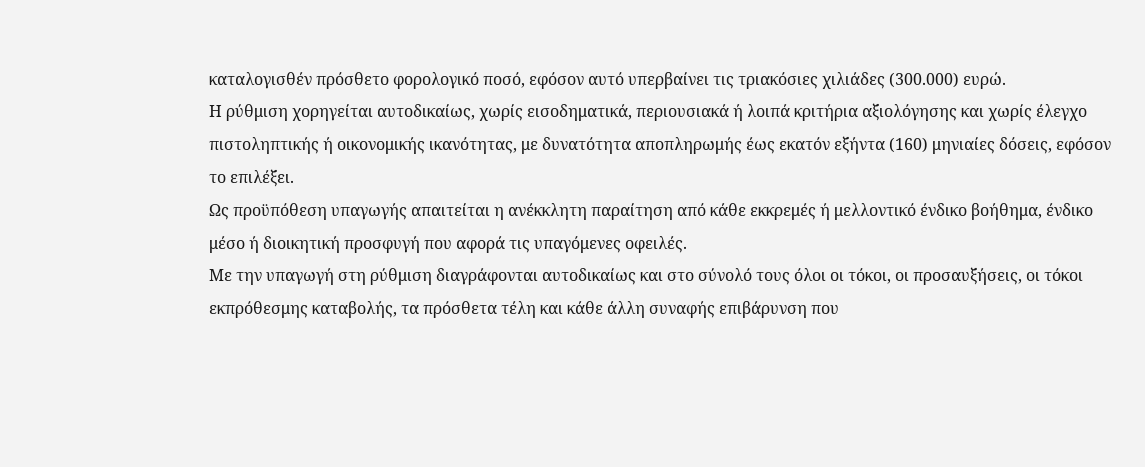καταλογισθέν πρόσθετο φορολογικό ποσό, εφόσον αυτό υπερβαίνει τις τριακόσιες χιλιάδες (300.000) ευρώ.
Η ρύθμιση χορηγείται αυτοδικαίως, χωρίς εισοδηματικά, περιουσιακά ή λοιπά κριτήρια αξιολόγησης και χωρίς έλεγχο πιστοληπτικής ή οικονομικής ικανότητας, με δυνατότητα αποπληρωμής έως εκατόν εξήντα (160) μηνιαίες δόσεις, εφόσον το επιλέξει.
Ως προϋπόθεση υπαγωγής απαιτείται η ανέκκλητη παραίτηση από κάθε εκκρεμές ή μελλοντικό ένδικο βοήθημα, ένδικο μέσο ή διοικητική προσφυγή που αφορά τις υπαγόμενες οφειλές.
Με την υπαγωγή στη ρύθμιση διαγράφονται αυτοδικαίως και στο σύνολό τους όλοι οι τόκοι, οι προσαυξήσεις, οι τόκοι εκπρόθεσμης καταβολής, τα πρόσθετα τέλη και κάθε άλλη συναφής επιβάρυνση που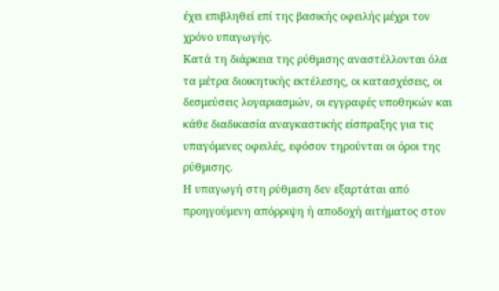έχει επιβληθεί επί της βασικής οφειλής μέχρι τον χρόνο υπαγωγής.
Κατά τη διάρκεια της ρύθμισης αναστέλλονται όλα τα μέτρα διοικητικής εκτέλεσης, οι κατασχέσεις, οι δεσμεύσεις λογαριασμών, οι εγγραφές υποθηκών και κάθε διαδικασία αναγκαστικής είσπραξης για τις υπαγόμενες οφειλές, εφόσον τηρούνται οι όροι της ρύθμισης.
Η υπαγωγή στη ρύθμιση δεν εξαρτάται από προηγούμενη απόρριψη ή αποδοχή αιτήματος στον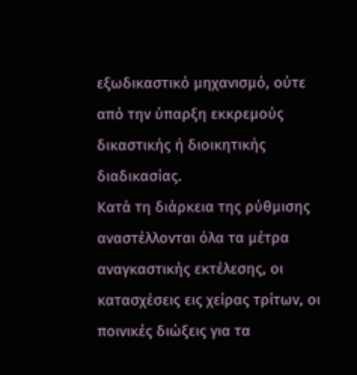εξωδικαστικό μηχανισμό, ούτε από την ύπαρξη εκκρεμούς δικαστικής ή διοικητικής διαδικασίας.
Κατά τη διάρκεια της ρύθμισης αναστέλλονται όλα τα μέτρα αναγκαστικής εκτέλεσης, οι κατασχέσεις εις χείρας τρίτων, οι ποινικές διώξεις για τα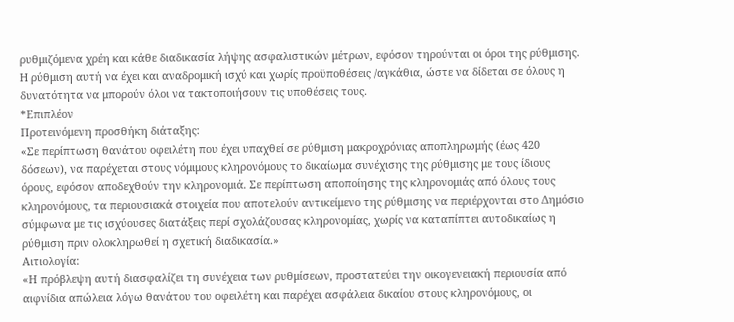ρυθμιζόμενα χρέη και κάθε διαδικασία λήψης ασφαλιστικών μέτρων, εφόσον τηρούνται οι όροι της ρύθμισης.
H ρύθμιση αυτή να έχει και αναδρομική ισχύ και χωρίς προϋποθέσεις /αγκάθια, ώστε να δίδεται σε όλους η δυνατότητα να μπορούν όλοι να τακτοποιήσουν τις υποθέσεις τους.
*Επιπλέον
Προτεινόμενη προσθήκη διάταξης:
«Σε περίπτωση θανάτου οφειλέτη που έχει υπαχθεί σε ρύθμιση μακροχρόνιας αποπληρωμής (έως 420 δόσεων), να παρέχεται στους νόμιμους κληρονόμους το δικαίωμα συνέχισης της ρύθμισης με τους ίδιους όρους, εφόσον αποδεχθούν την κληρονομιά. Σε περίπτωση αποποίησης της κληρονομιάς από όλους τους κληρονόμους, τα περιουσιακά στοιχεία που αποτελούν αντικείμενο της ρύθμισης να περιέρχονται στο Δημόσιο σύμφωνα με τις ισχύουσες διατάξεις περί σχολάζουσας κληρονομίας, χωρίς να καταπίπτει αυτοδικαίως η ρύθμιση πριν ολοκληρωθεί η σχετική διαδικασία.»
Αιτιολογία:
«Η πρόβλεψη αυτή διασφαλίζει τη συνέχεια των ρυθμίσεων, προστατεύει την οικογενειακή περιουσία από αιφνίδια απώλεια λόγω θανάτου του οφειλέτη και παρέχει ασφάλεια δικαίου στους κληρονόμους, οι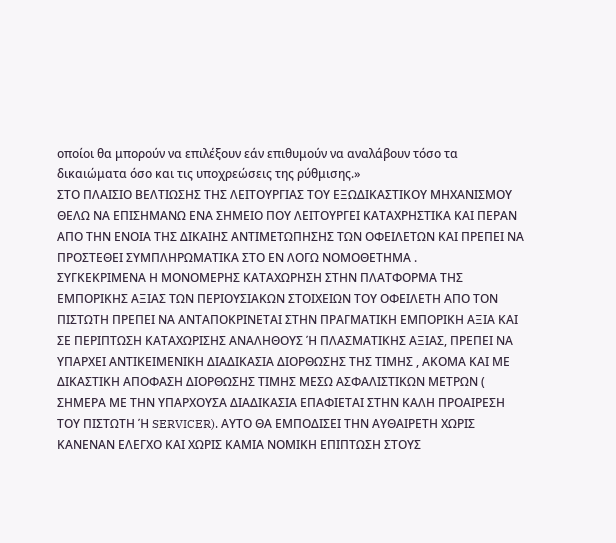οποίοι θα μπορούν να επιλέξουν εάν επιθυμούν να αναλάβουν τόσο τα δικαιώματα όσο και τις υποχρεώσεις της ρύθμισης.»
ΣΤΟ ΠΛΑΙΣΙΟ ΒΕΛΤΙΩΣΗΣ ΤΗΣ ΛΕΙΤΟΥΡΓΙΑΣ ΤΟΥ ΕΞΩΔΙΚΑΣΤΙΚΟΥ ΜΗΧΑΝΙΣΜΟΥ ΘΕΛΩ ΝΑ ΕΠΙΣΗΜΑΝΩ ΕΝΑ ΣΗΜΕΙΟ ΠΟΥ ΛΕΙΤΟΥΡΓΕΙ ΚΑΤΑΧΡΗΣΤΙΚΑ ΚΑΙ ΠΕΡΑΝ ΑΠΟ ΤΗΝ ΕΝΟΙΑ ΤΗΣ ΔΙΚΑΙΗΣ ΑΝΤΙΜΕΤΩΠΗΣΗΣ ΤΩΝ ΟΦΕΙΛΕΤΩΝ ΚΑΙ ΠΡΕΠΕΙ ΝΑ ΠΡΟΣΤΕΘΕΙ ΣΥΜΠΛΗΡΩΜΑΤΙΚΑ ΣΤΟ ΕΝ ΛΟΓΩ ΝΟΜΟΘΕΤΗΜΑ .
ΣΥΓΚΕΚΡΙΜΕΝΑ Η ΜΟΝΟΜΕΡΗΣ ΚΑΤΑΧΩΡΗΣΗ ΣΤΗΝ ΠΛΑΤΦΟΡΜΑ ΤΗΣ ΕΜΠΟΡΙΚΗΣ ΑΞΙΑΣ ΤΩΝ ΠΕΡΙΟΥΣΙΑΚΩΝ ΣΤΟΙΧΕΙΩΝ ΤΟΥ ΟΦΕΙΛΕΤΗ ΑΠΟ ΤΟΝ ΠΙΣΤΩΤΗ ΠΡΕΠΕΙ ΝΑ ΑΝΤΑΠΟΚΡΙΝΕΤΑΙ ΣΤΗΝ ΠΡΑΓΜΑΤΙΚΗ ΕΜΠΟΡΙΚΗ ΑΞΙΑ ΚΑΙ ΣΕ ΠΕΡΙΠΤΩΣΗ ΚΑΤΑΧΩΡΙΣΗΣ ΑΝΑΛΗΘΟΥΣ Ή ΠΛΑΣΜΑΤΙΚΗΣ ΑΞΙΑΣ, ΠΡΕΠΕΙ ΝΑ ΥΠΑΡΧΕΙ ΑΝΤΙΚΕΙΜΕΝΙΚΗ ΔΙΑΔΙΚΑΣΙΑ ΔΙΟΡΘΩΣΗΣ ΤΗΣ ΤΙΜΗΣ , ΑΚΟΜΑ ΚΑΙ ΜΕ ΔΙΚΑΣΤΙΚΗ ΑΠΟΦΑΣΗ ΔΙΟΡΘΩΣΗΣ ΤΙΜΗΣ ΜΕΣΩ ΑΣΦΑΛΙΣΤΙΚΩΝ ΜΕΤΡΩΝ ( ΣΗΜΕΡΑ ΜΕ ΤΗΝ ΥΠΑΡΧΟΥΣΑ ΔΙΑΔΙΚΑΣΙΑ ΕΠΑΦIΕΤΑΙ ΣΤΗΝ ΚΑΛΗ ΠΡΟAIΡEΣΗ ΤΟΥ ΠΙΣΤΩΤΗ Ή SERVICER). ΑΥΤΟ ΘΑ ΕΜΠΟΔΙΣΕΙ ΤΗΝ ΑΥΘΑΙΡΕΤΗ ΧΩΡΙΣ ΚΑΝΕΝΑΝ ΕΛΕΓΧΟ ΚΑΙ ΧΩΡΙΣ ΚΑΜΙΑ ΝΟΜΙΚΗ ΕΠΙΠΤΩΣΗ ΣΤΟΥΣ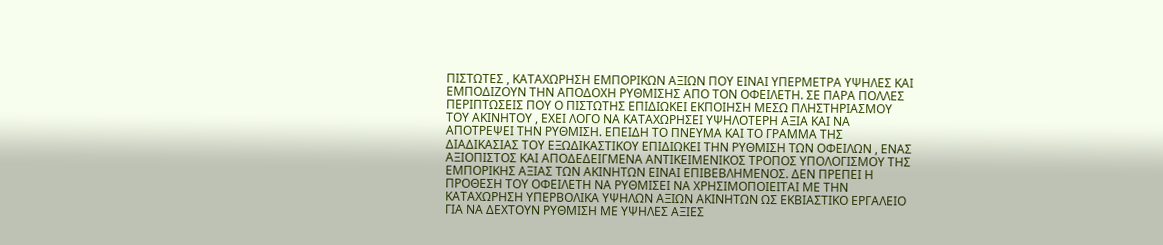ΠΙΣΤΩΤΕΣ , ΚΑΤΑΧΩΡΗΣΗ ΕΜΠΟΡΙΚΩΝ ΑΞΙΩΝ ΠΟΥ ΕΙΝΑΙ ΥΠΕΡΜΕΤΡΑ ΥΨΗΛΕΣ ΚΑΙ ΕΜΠΟΔΙΖΟΥΝ ΤΗΝ ΑΠΟΔΟΧΗ ΡΥΘΜΙΣΗΣ ΑΠΟ ΤΟΝ ΟΦΕΙΛΕΤΗ. ΣΕ ΠΑΡΑ ΠΟΛΛΕΣ ΠΕΡΙΠΤΩΣΕΙΣ ΠΟΥ Ο ΠΙΣΤΩΤΗΣ ΕΠΙΔΙΩΚΕΙ ΕΚΠΟΙΗΣΗ ΜΕΣΩ ΠΛΗΣΤΗΡΙΑΣΜΟΥ ΤΟΥ ΑΚΙΝΗΤΟΥ , ΕΧΕΙ ΛΟΓΟ ΝΑ ΚΑΤΑΧΩΡΗΣΕΙ ΥΨΗΛΟΤΕΡΗ ΑΞΙΑ ΚΑΙ ΝΑ ΑΠΟΤΡΕΨΕΙ ΤΗΝ ΡΥΘΜΙΣΗ. ΕΠΕΙΔΗ ΤΟ ΠΝΕΥΜΑ ΚΑΙ ΤΟ ΓΡΑΜΜΑ ΤΗΣ ΔΙΑΔΙΚΑΣΙΑΣ ΤΟΥ ΕΞΩΔΙΚΑΣΤΙΚΟΥ ΕΠΙΔΙΩΚΕΙ ΤΗΝ ΡΥΘΜΙΣΗ ΤΩΝ ΟΦΕΙΛΩΝ , ΕΝΑΣ ΑΞΙΟΠΙΣΤΟΣ ΚΑΙ ΑΠΟΔΕΔΕΙΓΜΕΝΑ ΑΝΤΙΚΕΙΜΕΝΙΚΟΣ ΤΡΟΠΟΣ ΥΠΟΛΟΓΙΣΜΟΥ ΤΗΣ ΕΜΠΟΡΙΚΗΣ ΑΞΙΑΣ ΤΩΝ ΑΚΙΝΗΤΩΝ ΕΙΝΑΙ ΕΠΙΒΕΒΛΗΜΕΝΟΣ. ΔΕΝ ΠΡΕΠΕΙ Η ΠΡΟΘΕΣΗ ΤΟΥ ΟΦΕΙΛΕΤΗ ΝΑ ΡΥΘΜΙΣΕΙ ΝΑ ΧΡΗΣΙΜΟΠΟΙΕΙΤΑΙ ΜΕ ΤΗΝ ΚΑΤΑΧΩΡΗΣΗ ΥΠΕΡΒΟΛΙΚΑ ΥΨΗΛΩΝ ΑΞΙΩΝ ΑΚΙΝΗΤΩΝ ΩΣ ΕΚΒΙΑΣΤΙΚΟ ΕΡΓΑΛΕΙΟ ΓΙΑ ΝΑ ΔΕΧΤΟΥΝ ΡΥΘΜΙΣΗ ΜΕ ΥΨΗΛΕΣ ΑΞΙΕΣ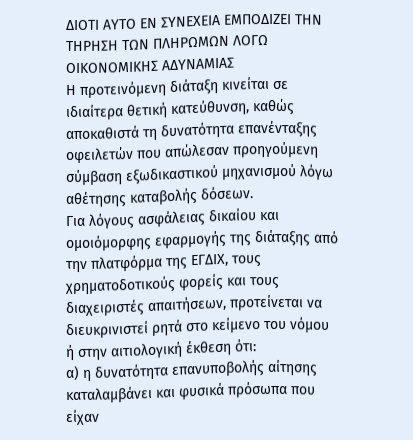ΔΙΟΤΙ ΑΥΤΟ ΕΝ ΣΥΝΕΧΕΙΑ ΕΜΠΟΔΙΖΕΙ ΤΗΝ ΤΗΡΗΣΗ ΤΩΝ ΠΛΗΡΩΜΩΝ ΛΟΓΩ ΟΙΚΟΝΟΜΙΚΗΣ ΑΔΥΝΑΜΙΑΣ
Η προτεινόμενη διάταξη κινείται σε ιδιαίτερα θετική κατεύθυνση, καθώς αποκαθιστά τη δυνατότητα επανένταξης οφειλετών που απώλεσαν προηγούμενη σύμβαση εξωδικαστικού μηχανισμού λόγω αθέτησης καταβολής δόσεων.
Για λόγους ασφάλειας δικαίου και ομοιόμορφης εφαρμογής της διάταξης από την πλατφόρμα της ΕΓΔΙΧ, τους χρηματοδοτικούς φορείς και τους διαχειριστές απαιτήσεων, προτείνεται να διευκρινιστεί ρητά στο κείμενο του νόμου ή στην αιτιολογική έκθεση ότι:
α) η δυνατότητα επανυποβολής αίτησης καταλαμβάνει και φυσικά πρόσωπα που είχαν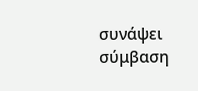συνάψει σύμβαση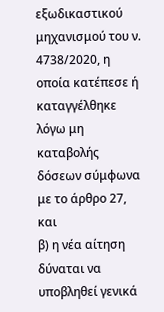εξωδικαστικού μηχανισμού του ν. 4738/2020, η οποία κατέπεσε ή καταγγέλθηκε λόγω μη καταβολής δόσεων σύμφωνα με το άρθρο 27,
και
β) η νέα αίτηση δύναται να υποβληθεί γενικά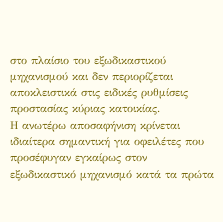στο πλαίσιο του εξωδικαστικού μηχανισμού και δεν περιορίζεται αποκλειστικά στις ειδικές ρυθμίσεις προστασίας κύριας κατοικίας.
Η ανωτέρω αποσαφήνιση κρίνεται ιδιαίτερα σημαντική για οφειλέτες που προσέφυγαν εγκαίρως στον εξωδικαστικό μηχανισμό κατά τα πρώτα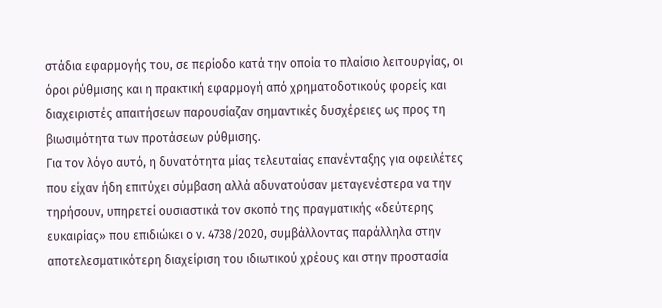στάδια εφαρμογής του, σε περίοδο κατά την οποία το πλαίσιο λειτουργίας, οι όροι ρύθμισης και η πρακτική εφαρμογή από χρηματοδοτικούς φορείς και διαχειριστές απαιτήσεων παρουσίαζαν σημαντικές δυσχέρειες ως προς τη βιωσιμότητα των προτάσεων ρύθμισης.
Για τον λόγο αυτό, η δυνατότητα μίας τελευταίας επανένταξης για οφειλέτες που είχαν ήδη επιτύχει σύμβαση αλλά αδυνατούσαν μεταγενέστερα να την τηρήσουν, υπηρετεί ουσιαστικά τον σκοπό της πραγματικής «δεύτερης ευκαιρίας» που επιδιώκει ο ν. 4738/2020, συμβάλλοντας παράλληλα στην αποτελεσματικότερη διαχείριση του ιδιωτικού χρέους και στην προστασία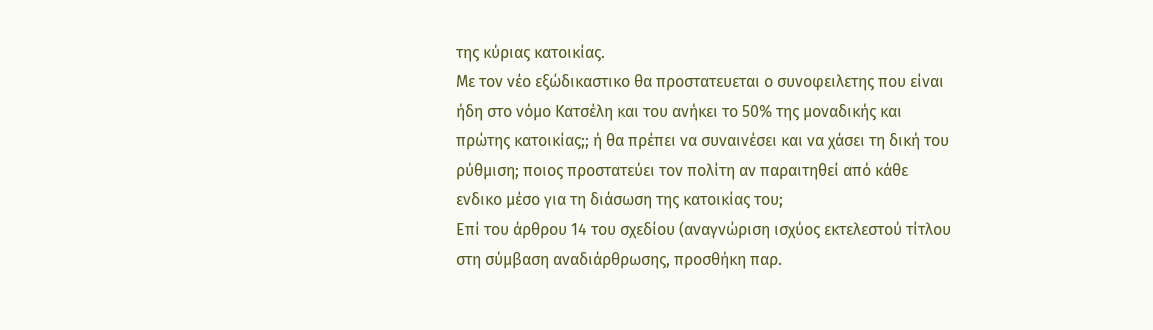της κύριας κατοικίας.
Με τον νέο εξώδικαστικο θα προστατευεται ο συνοφειλετης που είναι ήδη στο νόμο Κατσέλη και του ανήκει το 50% της μοναδικής και πρώτης κατοικίας;; ή θα πρέπει να συναινέσει και να χάσει τη δική του ρύθμιση; ποιος προστατεύει τον πολίτη αν παραιτηθεί από κάθε ενδικο μέσο για τη διάσωση της κατοικίας του;
Επί του άρθρου 14 του σχεδίου (αναγνώριση ισχύος εκτελεστού τίτλου στη σύμβαση αναδιάρθρωσης, προσθήκη παρ.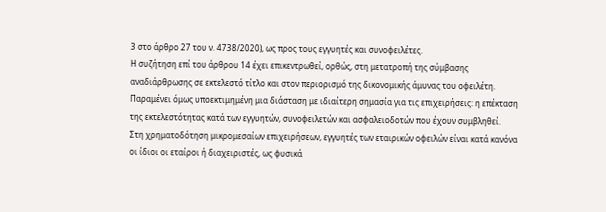3 στο άρθρο 27 του ν. 4738/2020), ως προς τους εγγυητές και συνοφειλέτες.
Η συζήτηση επί του άρθρου 14 έχει επικεντρωθεί, ορθώς, στη μετατροπή της σύμβασης αναδιάρθρωσης σε εκτελεστό τίτλο και στον περιορισμό της δικονομικής άμυνας του οφειλέτη. Παραμένει όμως υποεκτιμημένη μια διάσταση με ιδιαίτερη σημασία για τις επιχειρήσεις: η επέκταση της εκτελεστότητας κατά των εγγυητών, συνοφειλετών και ασφαλειοδοτών που έχουν συμβληθεί.
Στη χρηματοδότηση μικρομεσαίων επιχειρήσεων, εγγυητές των εταιρικών οφειλών είναι κατά κανόνα οι ίδιοι οι εταίροι ή διαχειριστές, ως φυσικά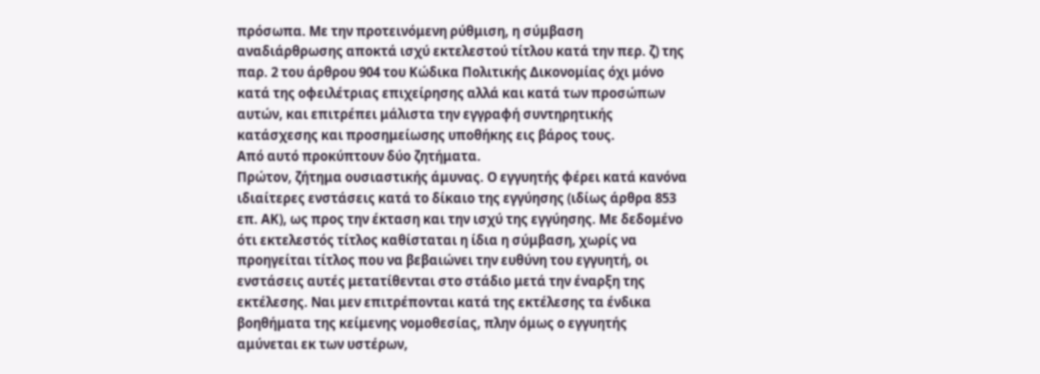πρόσωπα. Με την προτεινόμενη ρύθμιση, η σύμβαση αναδιάρθρωσης αποκτά ισχύ εκτελεστού τίτλου κατά την περ. ζ) της παρ. 2 του άρθρου 904 του Κώδικα Πολιτικής Δικονομίας όχι μόνο κατά της οφειλέτριας επιχείρησης αλλά και κατά των προσώπων αυτών, και επιτρέπει μάλιστα την εγγραφή συντηρητικής κατάσχεσης και προσημείωσης υποθήκης εις βάρος τους.
Από αυτό προκύπτουν δύο ζητήματα.
Πρώτον, ζήτημα ουσιαστικής άμυνας. Ο εγγυητής φέρει κατά κανόνα ιδιαίτερες ενστάσεις κατά το δίκαιο της εγγύησης (ιδίως άρθρα 853 επ. ΑΚ), ως προς την έκταση και την ισχύ της εγγύησης. Με δεδομένο ότι εκτελεστός τίτλος καθίσταται η ίδια η σύμβαση, χωρίς να προηγείται τίτλος που να βεβαιώνει την ευθύνη του εγγυητή, οι ενστάσεις αυτές μετατίθενται στο στάδιο μετά την έναρξη της εκτέλεσης. Ναι μεν επιτρέπονται κατά της εκτέλεσης τα ένδικα βοηθήματα της κείμενης νομοθεσίας, πλην όμως ο εγγυητής αμύνεται εκ των υστέρων,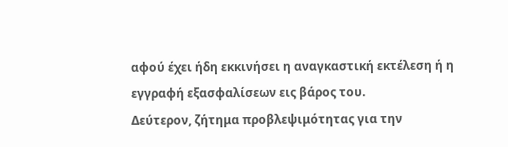αφού έχει ήδη εκκινήσει η αναγκαστική εκτέλεση ή η εγγραφή εξασφαλίσεων εις βάρος του.
Δεύτερον, ζήτημα προβλεψιμότητας για την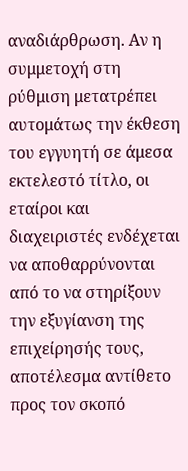αναδιάρθρωση. Αν η συμμετοχή στη ρύθμιση μετατρέπει αυτομάτως την έκθεση του εγγυητή σε άμεσα εκτελεστό τίτλο, οι εταίροι και διαχειριστές ενδέχεται να αποθαρρύνονται από το να στηρίξουν την εξυγίανση της επιχείρησής τους, αποτέλεσμα αντίθετο προς τον σκοπό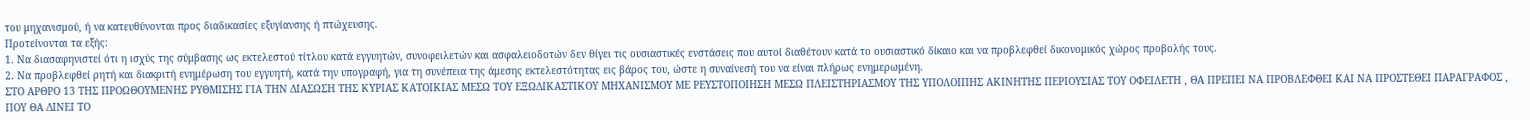του μηχανισμού, ή να κατευθύνονται προς διαδικασίες εξυγίανσης ή πτώχευσης.
Προτείνονται τα εξής:
1. Να διασαφηνιστεί ότι η ισχύς της σύμβασης ως εκτελεστού τίτλου κατά εγγυητών, συνοφειλετών και ασφαλειοδοτών δεν θίγει τις ουσιαστικές ενστάσεις που αυτοί διαθέτουν κατά το ουσιαστικό δίκαιο και να προβλεφθεί δικονομικός χώρος προβολής τους.
2. Να προβλεφθεί ρητή και διακριτή ενημέρωση του εγγυητή, κατά την υπογραφή, για τη συνέπεια της άμεσης εκτελεστότητας εις βάρος του, ώστε η συναίνεσή του να είναι πλήρως ενημερωμένη.
ΣΤΟ ΑΡΘΡΟ 13 ΤΗΣ ΠΡΟΩΘΟΥΜΕΝΗΣ ΡΥΘΜΙΣΗΣ ΓΙΑ ΤΗΝ ΔΙΑΣΩΣΗ ΤΗΣ ΚΥΡΙΑΣ ΚΑΤΟΙΚΙΑΣ ΜΕΣΩ ΤΟΥ ΕΞΩΔΙΚΑΣΤΙΚΟΥ ΜΗΧΑΝΙΣΜΟΥ ΜΕ ΡΕΥΣΤΟΠΟΙΗΣΗ ΜΕΣΩ ΠΛΕΙΣΤΗΡΙΑΣΜΟΥ ΤΗΣ ΥΠΟΛΟΙΠΗΣ ΑΚΙΝΗΤΗΣ ΠΕΡΙΟΥΣΙΑΣ ΤΟΥ ΟΦΕΙΛΕΤΗ , ΘΑ ΠΡΕΠΕΙ ΝΑ ΠΡΟΒΛΕΦΘΕΙ ΚΑΙ ΝΑ ΠΡΟΣΤΕΘΕΙ ΠΑΡΑΓΡΑΦΟΣ , ΠΟΥ ΘΑ ΔΙΝΕΙ ΤΟ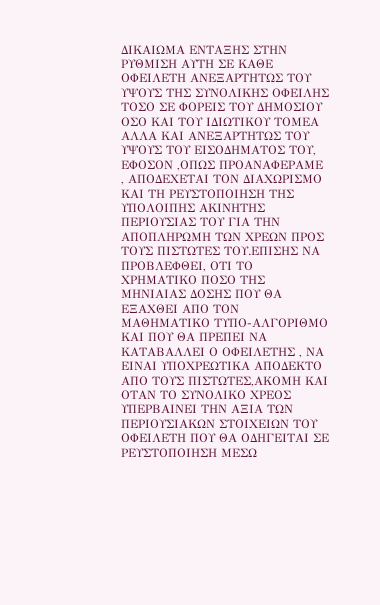ΔΙΚΑΙΩΜΑ ΕΝΤΑΞΗΣ ΣΤΗΝ ΡΥΘΜΙΣΗ ΑΥΤΗ ΣΕ ΚΑΘΕ ΟΦΕΙΛΕΤΗ ΑΝΕΞΑΡΤΗΤΩΣ ΤΟΥ ΥΨΟΥΣ ΤΗΣ ΣΥΝΟΛΙΚΗΣ ΟΦΕΙΛΗΣ ΤΟΣΟ ΣΕ ΦΟΡΕΙΣ ΤΟΥ ΔΗΜΟΣΙΟΥ ΟΣΟ ΚΑΙ ΤΟΥ ΙΔΙΩΤΙΚΟΥ ΤΟΜΕΑ ΑΛΛΑ ΚΑΙ ΑΝΕΞΑΡΤΗΤΩΣ ΤΟΥ ΥΨΟΥΣ ΤΟΥ ΕΙΣΟΔΗΜΑΤΟΣ ΤΟΥ, ΕΦΟΣΟΝ ,ΟΠΩΣ ΠΡΟΑΝΑΦΕΡΑΜΕ , ΑΠΟΔΕΧΕΤΑΙ ΤΟΝ ΔΙΑΧΩΡΙΣΜΟ ΚΑΙ ΤΗ ΡΕΥΣΤΟΠΟΙΗΣΗ ΤΗΣ ΥΠΟΛΟΙΠΗΣ ΑΚΙΝΗΤΗΣ ΠΕΡΙΟΥΣΙΑΣ ΤΟΥ ΓΙΑ ΤΗΝ ΑΠΟΠΛΗΡΩΜΗ ΤΩΝ ΧΡΕΩΝ ΠΡΟΣ ΤΟΥΣ ΠΙΣΤΩΤΕΣ ΤΟΥ.ΕΠΙΣΗΣ ΝΑ ΠΡΟΒΛΕΦΘΕΙ, ΟΤΙ ΤΟ ΧΡΗΜΑΤΙΚΟ ΠΟΣΟ ΤΗΣ ΜΗΝΙΑΙΑΣ ΔΟΣΗΣ ΠΟΥ ΘΑ ΕΞΑΧΘΕΙ ΑΠΟ ΤΟΝ ΜΑΘΗΜΑΤΙΚΟ ΤΥΠΟ-ΑΛΓΟΡΙΘΜΟ ΚΑΙ ΠΟΥ ΘΑ ΠΡΕΠΕΙ ΝΑ ΚΑΤΑΒΑΛΛΕΙ Ο ΟΦΕΙΛΕΤΗΣ , ΝΑ ΕΙΝΑΙ ΥΠΟΧΡΕΩΤΙΚΑ ΑΠΟΔΕΚΤΟ ΑΠΟ ΤΟΥΣ ΠΙΣΤΩΤΕΣ,ΑΚΟΜΗ ΚΑΙ ΟΤΑΝ ΤΟ ΣΥΝΟΛΙΚΟ ΧΡΕΟΣ ΥΠΕΡΒΑΙΝΕΙ ΤΗΝ ΑΞΙΑ ΤΩΝ ΠΕΡΙΟΥΣΙΑΚΩΝ ΣΤΟΙΧΕΙΩΝ ΤΟΥ ΟΦΕΙΛΕΤΗ ΠΟΥ ΘΑ ΟΔΗΓΕΙΤΑΙ ΣΕ ΡΕΥΣΤΟΠΟΙΗΣΗ ΜΕΣΩ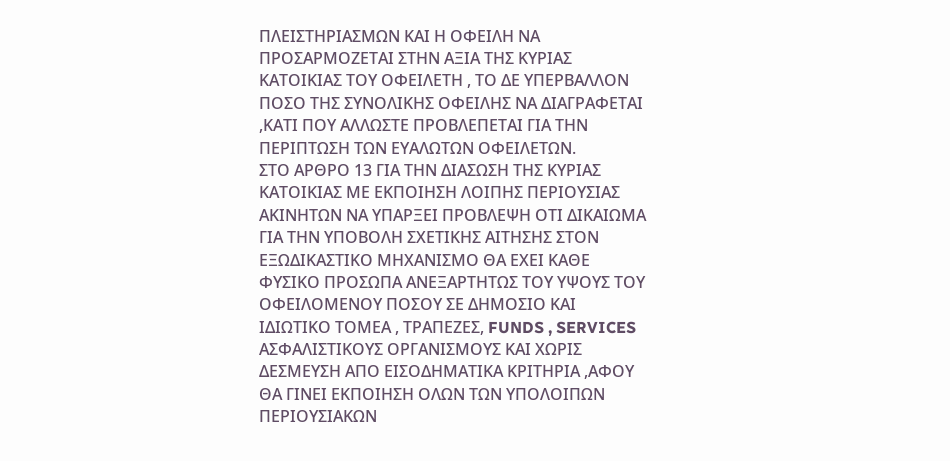ΠΛΕΙΣΤΗΡΙΑΣΜΩΝ ΚΑΙ Η ΟΦΕΙΛΗ ΝΑ ΠΡΟΣΑΡΜΟΖΕΤΑΙ ΣΤΗΝ ΑΞΙΑ ΤΗΣ ΚΥΡΙΑΣ ΚΑΤΟΙΚΙΑΣ ΤΟΥ ΟΦΕΙΛΕΤΗ , ΤΟ ΔΕ ΥΠΕΡΒΑΛΛΟΝ ΠΟΣΟ ΤΗΣ ΣΥΝΟΛΙΚΗΣ ΟΦΕΙΛΗΣ ΝΑ ΔΙΑΓΡΑΦΕΤΑΙ ,ΚΑΤΙ ΠΟΥ ΑΛΛΩΣΤΕ ΠΡΟΒΛΕΠΕΤΑΙ ΓΙΑ ΤΗΝ ΠΕΡΙΠΤΩΣΗ ΤΩΝ ΕΥΑΛΩΤΩΝ ΟΦΕΙΛΕΤΩΝ.
ΣΤΟ ΑΡΘΡΟ 13 ΓΙΑ ΤΗΝ ΔΙΑΣΩΣΗ ΤΗΣ ΚΥΡΙΑΣ ΚΑΤΟΙΚΙΑΣ ΜΕ ΕΚΠΟΙΗΣΗ ΛΟΙΠΗΣ ΠΕΡΙΟΥΣΙΑΣ ΑΚΙΝΗΤΩΝ ΝΑ ΥΠΑΡΞΕΙ ΠΡΟΒΛΕΨΗ ΟΤΙ ΔΙΚΑΙΩΜΑ ΓΙΑ ΤΗΝ ΥΠΟΒΟΛΗ ΣΧΕΤΙΚΗΣ ΑΙΤΗΣΗΣ ΣΤΟΝ ΕΞΩΔΙΚΑΣΤΙΚΟ ΜΗΧΑΝΙΣΜΟ ΘΑ ΕΧΕΙ ΚΑΘΕ ΦΥΣΙΚΟ ΠΡΟΣΩΠΑ ΑΝΕΞΑΡΤΗΤΩΣ ΤΟΥ ΥΨΟΥΣ ΤΟΥ ΟΦΕΙΛΟΜΕΝΟΥ ΠΟΣΟΥ ΣΕ ΔΗΜΟΣΙΟ ΚΑΙ ΙΔΙΩΤΙΚΟ ΤΟΜΕΑ , ΤΡΑΠΕΖΕΣ, FUNDS , SERVICES ΑΣΦΑΛΙΣΤΙΚΟΥΣ ΟΡΓΑΝΙΣΜΟΥΣ ΚΑΙ ΧΩΡΙΣ ΔΕΣΜΕΥΣΗ ΑΠΟ ΕΙΣΟΔΗΜΑΤΙΚΑ ΚΡΙΤΗΡΙΑ ,ΑΦΟΥ ΘΑ ΓΙΝΕΙ ΕΚΠΟΙΗΣΗ ΟΛΩΝ ΤΩΝ ΥΠΟΛΟΙΠΩΝ ΠΕΡΙΟΥΣΙΑΚΩΝ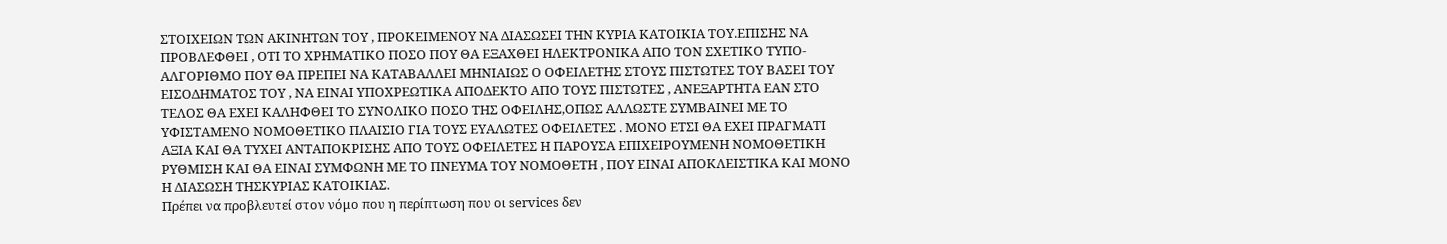ΣΤΟΙΧΕΙΩΝ ΤΩΝ ΑΚΙΝΗΤΩΝ ΤΟΥ , ΠΡΟΚΕΙΜΕΝΟΥ ΝΑ ΔΙΑΣΩΣΕΙ ΤΗΝ ΚΥΡΙΑ ΚΑΤΟΙΚΙΑ ΤΟΥ.ΕΠΙΣΗΣ ΝΑ ΠΡΟΒΛΕΦΘΕΙ , ΟΤΙ ΤΟ ΧΡΗΜΑΤΙΚΟ ΠΟΣΟ ΠΟΥ ΘΑ ΕΞΑΧΘΕΙ ΗΛΕΚΤΡΟΝΙΚΑ ΑΠΟ ΤΟΝ ΣΧΕΤΙΚΟ ΤΥΠΟ-ΑΛΓΟΡΙΘΜΟ ΠΟΥ ΘΑ ΠΡΕΠΕΙ ΝΑ ΚΑΤΑΒΑΛΛΕΙ ΜΗΝΙΑΙΩΣ Ο ΟΦΕΙΛΕΤΗΣ ΣΤΟΥΣ ΠΙΣΤΩΤΕΣ ΤΟΥ ΒΑΣΕΙ ΤΟΥ ΕΙΣΟΔΗΜΑΤΟΣ ΤΟΥ , ΝΑ ΕΙΝΑΙ ΥΠΟΧΡΕΩΤΙΚΑ ΑΠΟΔΕΚΤΟ ΑΠΟ ΤΟΥΣ ΠΙΣΤΩΤΕΣ , ΑΝΕΞΑΡΤΗΤΑ ΕΑΝ ΣΤΟ ΤΕΛΟΣ ΘΑ ΕΧΕΙ ΚΑΛΗΦΘΕΙ ΤΟ ΣΥΝΟΛΙΚΟ ΠΟΣΟ ΤΗΣ ΟΦΕΙΛΗΣ,ΟΠΩΣ ΑΛΛΩΣΤΕ ΣΥΜΒΑΙΝΕΙ ΜΕ ΤΟ ΥΦΙΣΤΑΜΕΝΟ ΝΟΜΟΘΕΤΙΚΟ ΠΛΑΙΣΙΟ ΓΙΑ ΤΟΥΣ ΕΥΑΛΩΤΕΣ ΟΦΕΙΛΕΤΕΣ . ΜΟΝΟ ΕΤΣΙ ΘΑ ΕΧΕΙ ΠΡΑΓΜΑΤΙ ΑΞΙΑ ΚΑΙ ΘΑ ΤΥΧΕΙ ΑΝΤΑΠΟΚΡΙΣΗΣ ΑΠΟ ΤΟΥΣ ΟΦΕΙΛΕΤΕΣ Η ΠΑΡΟΥΣΑ ΕΠΙΧΕΙΡΟΥΜΕΝΗ ΝΟΜΟΘΕΤΙΚΗ ΡΥΘΜΙΣΗ ΚΑΙ ΘΑ ΕΙΝΑΙ ΣΥΜΦΩΝΗ ΜΕ ΤΟ ΠΝΕΥΜΑ ΤΟΥ ΝΟΜΟΘΕΤΗ , ΠΟΥ ΕΙΝΑΙ ΑΠΟΚΛΕΙΣΤΙΚΑ ΚΑΙ ΜΟΝΟ Η ΔΙΑΣΩΣΗ ΤΗΣΚΥΡΙΑΣ ΚΑΤΟΙΚΙΑΣ.
Πρέπει να προβλευτεί στον νόμο που η περίπτωση που οι services δεν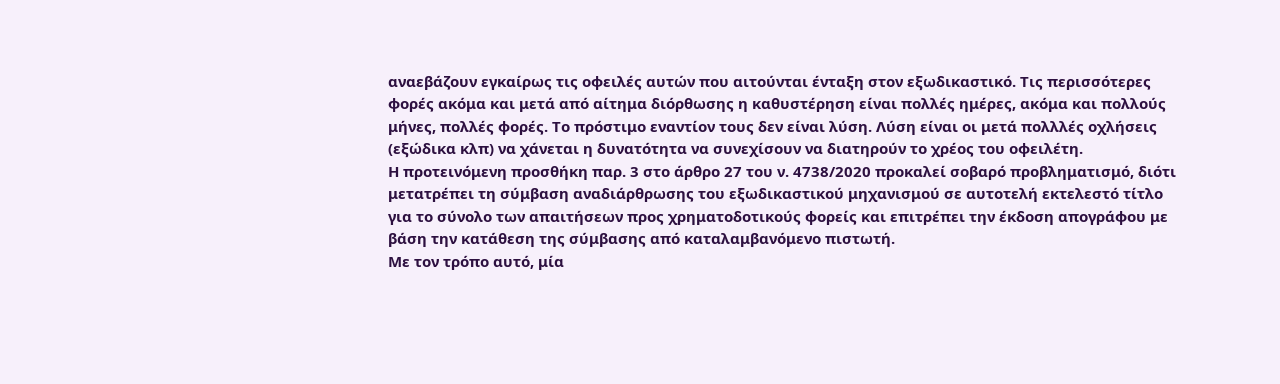αναεβάζουν εγκαίρως τις οφειλές αυτών που αιτούνται ένταξη στον εξωδικαστικό. Τις περισσότερες φορές ακόμα και μετά από αίτημα διόρθωσης η καθυστέρηση είναι πολλές ημέρες, ακόμα και πολλούς μήνες, πολλές φορές. Το πρόστιμο εναντίον τους δεν είναι λύση. Λύση είναι οι μετά πολλλές οχλήσεις (εξώδικα κλπ) να χάνεται η δυνατότητα να συνεχίσουν να διατηρούν το χρέος του οφειλέτη.
Η προτεινόμενη προσθήκη παρ. 3 στο άρθρο 27 του ν. 4738/2020 προκαλεί σοβαρό προβληματισμό, διότι μετατρέπει τη σύμβαση αναδιάρθρωσης του εξωδικαστικού μηχανισμού σε αυτοτελή εκτελεστό τίτλο για το σύνολο των απαιτήσεων προς χρηματοδοτικούς φορείς και επιτρέπει την έκδοση απογράφου με βάση την κατάθεση της σύμβασης από καταλαμβανόμενο πιστωτή.
Με τον τρόπο αυτό, μία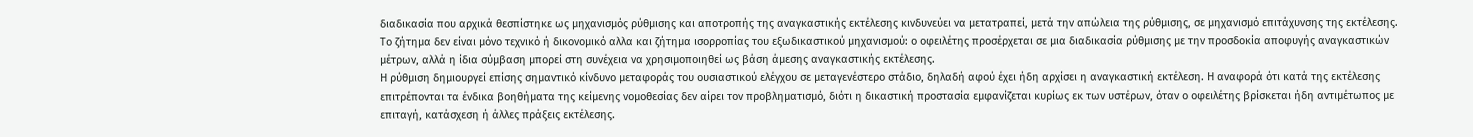διαδικασία που αρχικά θεσπίστηκε ως μηχανισμός ρύθμισης και αποτροπής της αναγκαστικής εκτέλεσης κινδυνεύει να μετατραπεί, μετά την απώλεια της ρύθμισης, σε μηχανισμό επιτάχυνσης της εκτέλεσης. Το ζήτημα δεν είναι μόνο τεχνικό ή δικονομικό αλλα και ζήτημα ισορροπίας του εξωδικαστικού μηχανισμού: ο οφειλέτης προσέρχεται σε μια διαδικασία ρύθμισης με την προσδοκία αποφυγής αναγκαστικών μέτρων, αλλά η ίδια σύμβαση μπορεί στη συνέχεια να χρησιμοποιηθεί ως βάση άμεσης αναγκαστικής εκτέλεσης.
Η ρύθμιση δημιουργεί επίσης σημαντικό κίνδυνο μεταφοράς του ουσιαστικού ελέγχου σε μεταγενέστερο στάδιο, δηλαδή αφού έχει ήδη αρχίσει η αναγκαστική εκτέλεση. Η αναφορά ότι κατά της εκτέλεσης επιτρέπονται τα ένδικα βοηθήματα της κείμενης νομοθεσίας δεν αίρει τον προβληματισμό, διότι η δικαστική προστασία εμφανίζεται κυρίως εκ των υστέρων, όταν ο οφειλέτης βρίσκεται ήδη αντιμέτωπος με επιταγή, κατάσχεση ή άλλες πράξεις εκτέλεσης.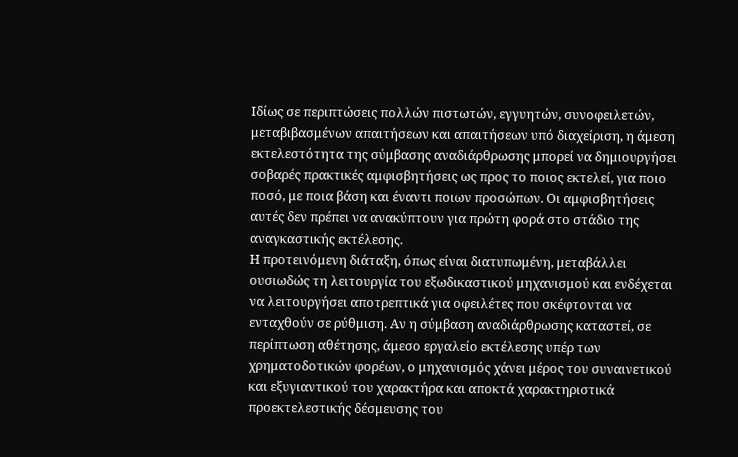Ιδίως σε περιπτώσεις πολλών πιστωτών, εγγυητών, συνοφειλετών, μεταβιβασμένων απαιτήσεων και απαιτήσεων υπό διαχείριση, η άμεση εκτελεστότητα της σύμβασης αναδιάρθρωσης μπορεί να δημιουργήσει σοβαρές πρακτικές αμφισβητήσεις ως προς το ποιος εκτελεί, για ποιο ποσό, με ποια βάση και έναντι ποιων προσώπων. Οι αμφισβητήσεις αυτές δεν πρέπει να ανακύπτουν για πρώτη φορά στο στάδιο της αναγκαστικής εκτέλεσης.
Η προτεινόμενη διάταξη, όπως είναι διατυπωμένη, μεταβάλλει ουσιωδώς τη λειτουργία του εξωδικαστικού μηχανισμού και ενδέχεται να λειτουργήσει αποτρεπτικά για οφειλέτες που σκέφτονται να ενταχθούν σε ρύθμιση. Αν η σύμβαση αναδιάρθρωσης καταστεί, σε περίπτωση αθέτησης, άμεσο εργαλείο εκτέλεσης υπέρ των χρηματοδοτικών φορέων, ο μηχανισμός χάνει μέρος του συναινετικού και εξυγιαντικού του χαρακτήρα και αποκτά χαρακτηριστικά προεκτελεστικής δέσμευσης του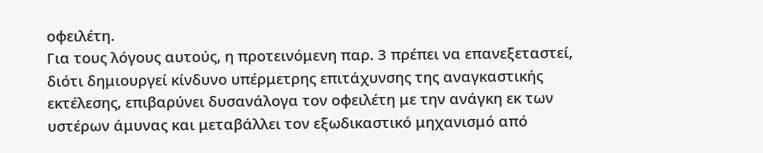οφειλέτη.
Για τους λόγους αυτούς, η προτεινόμενη παρ. 3 πρέπει να επανεξεταστεί, διότι δημιουργεί κίνδυνο υπέρμετρης επιτάχυνσης της αναγκαστικής εκτέλεσης, επιβαρύνει δυσανάλογα τον οφειλέτη με την ανάγκη εκ των υστέρων άμυνας και μεταβάλλει τον εξωδικαστικό μηχανισμό από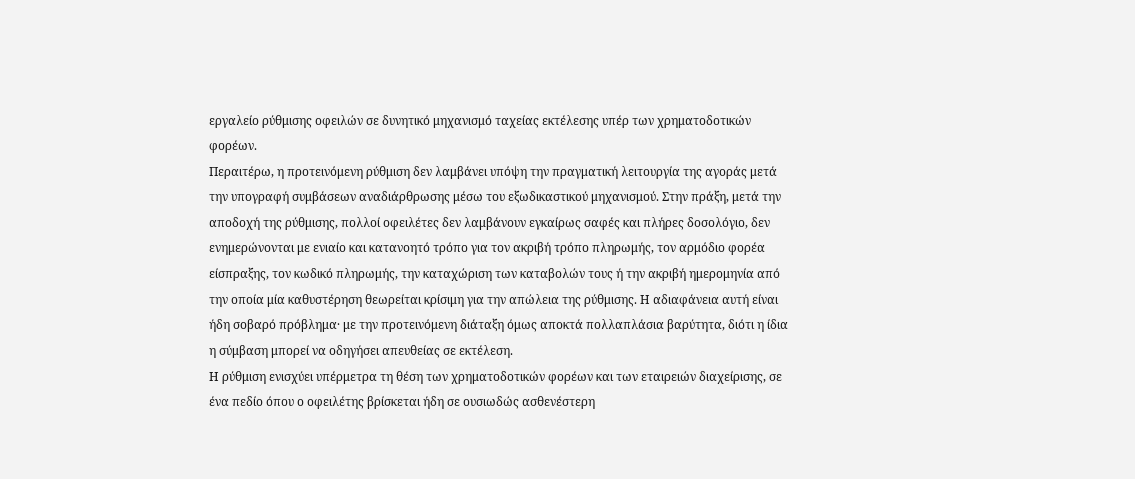εργαλείο ρύθμισης οφειλών σε δυνητικό μηχανισμό ταχείας εκτέλεσης υπέρ των χρηματοδοτικών φορέων.
Περαιτέρω, η προτεινόμενη ρύθμιση δεν λαμβάνει υπόψη την πραγματική λειτουργία της αγοράς μετά την υπογραφή συμβάσεων αναδιάρθρωσης μέσω του εξωδικαστικού μηχανισμού. Στην πράξη, μετά την αποδοχή της ρύθμισης, πολλοί οφειλέτες δεν λαμβάνουν εγκαίρως σαφές και πλήρες δοσολόγιο, δεν ενημερώνονται με ενιαίο και κατανοητό τρόπο για τον ακριβή τρόπο πληρωμής, τον αρμόδιο φορέα είσπραξης, τον κωδικό πληρωμής, την καταχώριση των καταβολών τους ή την ακριβή ημερομηνία από την οποία μία καθυστέρηση θεωρείται κρίσιμη για την απώλεια της ρύθμισης. Η αδιαφάνεια αυτή είναι ήδη σοβαρό πρόβλημα· με την προτεινόμενη διάταξη όμως αποκτά πολλαπλάσια βαρύτητα, διότι η ίδια η σύμβαση μπορεί να οδηγήσει απευθείας σε εκτέλεση.
Η ρύθμιση ενισχύει υπέρμετρα τη θέση των χρηματοδοτικών φορέων και των εταιρειών διαχείρισης, σε ένα πεδίο όπου ο οφειλέτης βρίσκεται ήδη σε ουσιωδώς ασθενέστερη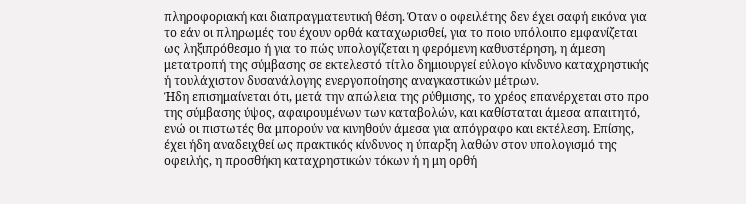πληροφοριακή και διαπραγματευτική θέση. Όταν ο οφειλέτης δεν έχει σαφή εικόνα για το εάν οι πληρωμές του έχουν ορθά καταχωρισθεί, για το ποιο υπόλοιπο εμφανίζεται ως ληξιπρόθεσμο ή για το πώς υπολογίζεται η φερόμενη καθυστέρηση, η άμεση μετατροπή της σύμβασης σε εκτελεστό τίτλο δημιουργεί εύλογο κίνδυνο καταχρηστικής ή τουλάχιστον δυσανάλογης ενεργοποίησης αναγκαστικών μέτρων.
Ήδη επισημαίνεται ότι, μετά την απώλεια της ρύθμισης, το χρέος επανέρχεται στο προ της σύμβασης ύψος, αφαιρουμένων των καταβολών, και καθίσταται άμεσα απαιτητό, ενώ οι πιστωτές θα μπορούν να κινηθούν άμεσα για απόγραφο και εκτέλεση. Επίσης, έχει ήδη αναδειχθεί ως πρακτικός κίνδυνος η ύπαρξη λαθών στον υπολογισμό της οφειλής, η προσθήκη καταχρηστικών τόκων ή η μη ορθή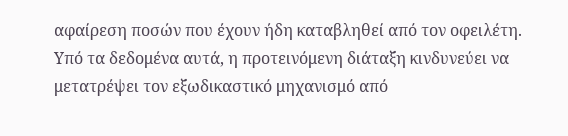αφαίρεση ποσών που έχουν ήδη καταβληθεί από τον οφειλέτη.
Υπό τα δεδομένα αυτά, η προτεινόμενη διάταξη κινδυνεύει να μετατρέψει τον εξωδικαστικό μηχανισμό από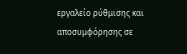εργαλείο ρύθμισης και αποσυμφόρησης σε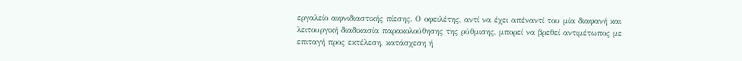εργαλείο αιφνιδιαστικής πίεσης. Ο οφειλέτης, αντί να έχει απέναντί του μία διαφανή και λειτουργική διαδικασία παρακολούθησης της ρύθμισης, μπορεί να βρεθεί αντιμέτωπος με επιταγή προς εκτέλεση, κατάσχεση ή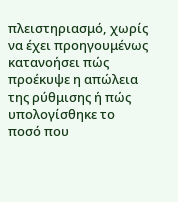πλειστηριασμό, χωρίς να έχει προηγουμένως κατανοήσει πώς προέκυψε η απώλεια της ρύθμισης ή πώς υπολογίσθηκε το ποσό που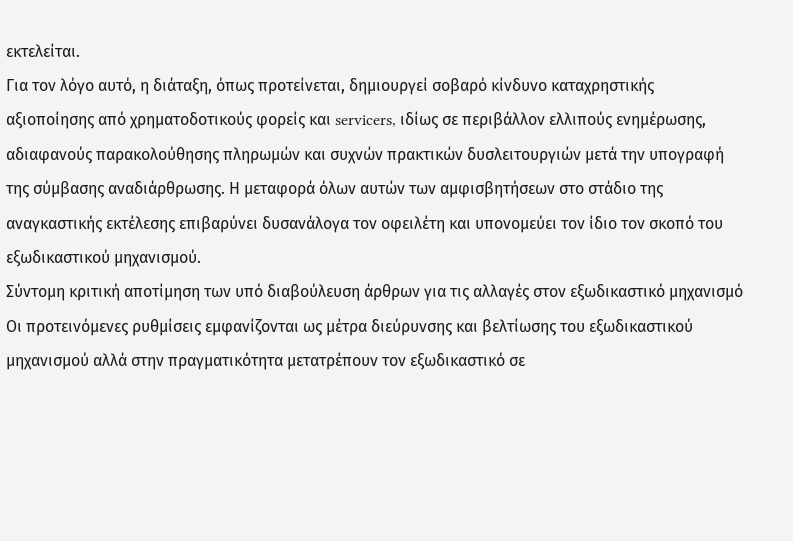εκτελείται.
Για τον λόγο αυτό, η διάταξη, όπως προτείνεται, δημιουργεί σοβαρό κίνδυνο καταχρηστικής αξιοποίησης από χρηματοδοτικούς φορείς και servicers, ιδίως σε περιβάλλον ελλιπούς ενημέρωσης, αδιαφανούς παρακολούθησης πληρωμών και συχνών πρακτικών δυσλειτουργιών μετά την υπογραφή της σύμβασης αναδιάρθρωσης. Η μεταφορά όλων αυτών των αμφισβητήσεων στο στάδιο της αναγκαστικής εκτέλεσης επιβαρύνει δυσανάλογα τον οφειλέτη και υπονομεύει τον ίδιο τον σκοπό του εξωδικαστικού μηχανισμού.
Σύντομη κριτική αποτίμηση των υπό διαβούλευση άρθρων για τις αλλαγές στον εξωδικαστικό μηχανισμό
Οι προτεινόμενες ρυθμίσεις εμφανίζονται ως μέτρα διεύρυνσης και βελτίωσης του εξωδικαστικού μηχανισμού αλλά στην πραγματικότητα μετατρέπουν τον εξωδικαστικό σε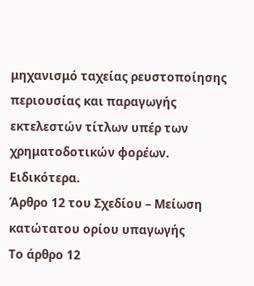μηχανισμό ταχείας ρευστοποίησης περιουσίας και παραγωγής εκτελεστών τίτλων υπέρ των χρηματοδοτικών φορέων.
Ειδικότερα.
Άρθρο 12 του Σχεδίου – Μείωση κατώτατου ορίου υπαγωγής
Το άρθρο 12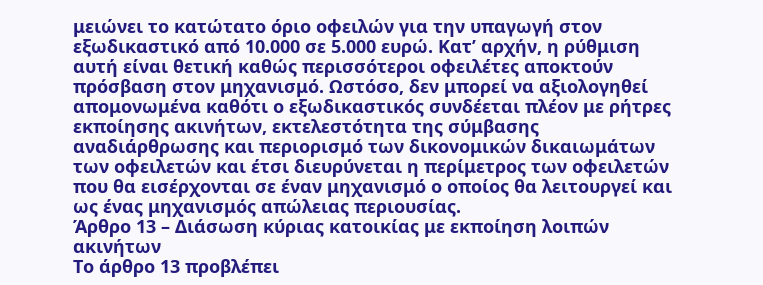μειώνει το κατώτατο όριο οφειλών για την υπαγωγή στον εξωδικαστικό από 10.000 σε 5.000 ευρώ. Κατ’ αρχήν, η ρύθμιση αυτή είναι θετική καθώς περισσότεροι οφειλέτες αποκτούν πρόσβαση στον μηχανισμό. Ωστόσο, δεν μπορεί να αξιολογηθεί απομονωμένα καθότι ο εξωδικαστικός συνδέεται πλέον με ρήτρες εκποίησης ακινήτων, εκτελεστότητα της σύμβασης αναδιάρθρωσης και περιορισμό των δικονομικών δικαιωμάτων των οφειλετών και έτσι διευρύνεται η περίμετρος των οφειλετών που θα εισέρχονται σε έναν μηχανισμό ο οποίος θα λειτουργεί και ως ένας μηχανισμός απώλειας περιουσίας.
Άρθρο 13 – Διάσωση κύριας κατοικίας με εκποίηση λοιπών ακινήτων
Το άρθρο 13 προβλέπει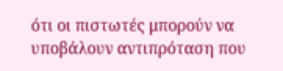ότι οι πιστωτές μπορούν να υποβάλουν αντιπρόταση που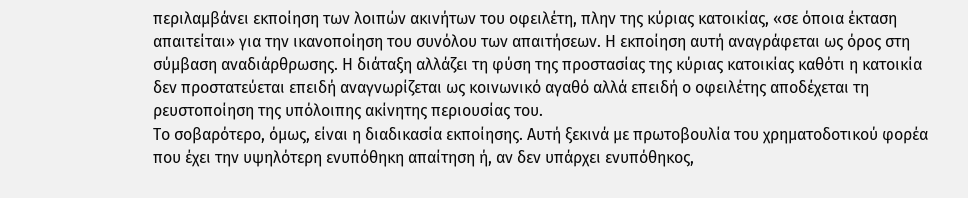περιλαμβάνει εκποίηση των λοιπών ακινήτων του οφειλέτη, πλην της κύριας κατοικίας, «σε όποια έκταση απαιτείται» για την ικανοποίηση του συνόλου των απαιτήσεων. Η εκποίηση αυτή αναγράφεται ως όρος στη σύμβαση αναδιάρθρωσης. Η διάταξη αλλάζει τη φύση της προστασίας της κύριας κατοικίας καθότι η κατοικία δεν προστατεύεται επειδή αναγνωρίζεται ως κοινωνικό αγαθό αλλά επειδή ο οφειλέτης αποδέχεται τη ρευστοποίηση της υπόλοιπης ακίνητης περιουσίας του.
Το σοβαρότερο, όμως, είναι η διαδικασία εκποίησης. Αυτή ξεκινά με πρωτοβουλία του χρηματοδοτικού φορέα που έχει την υψηλότερη ενυπόθηκη απαίτηση ή, αν δεν υπάρχει ενυπόθηκος,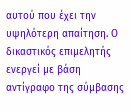αυτού που έχει την υψηλότερη απαίτηση. Ο δικαστικός επιμελητής ενεργεί με βάση αντίγραφο της σύμβασης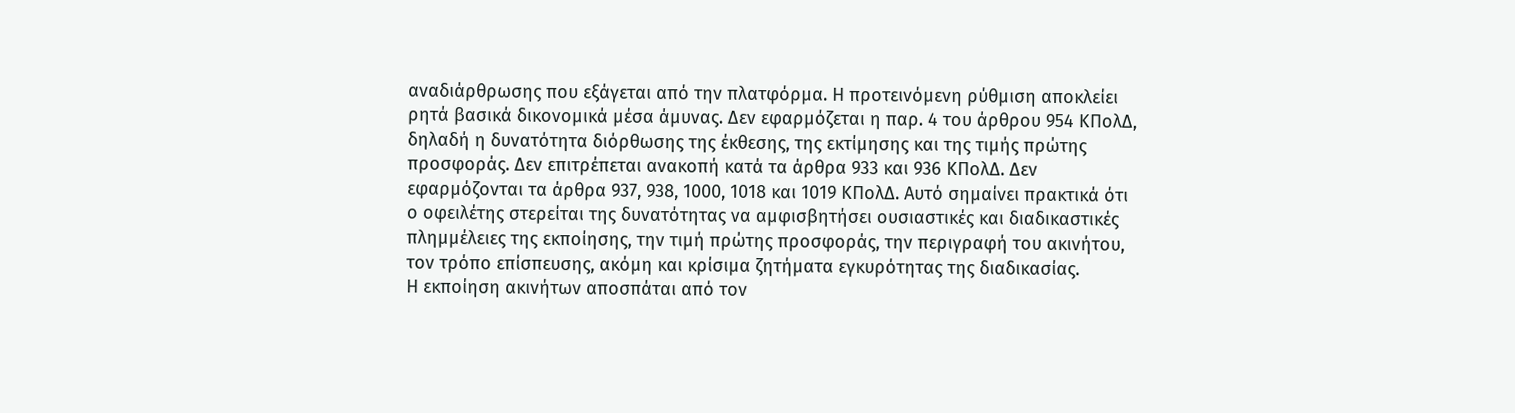αναδιάρθρωσης που εξάγεται από την πλατφόρμα. Η προτεινόμενη ρύθμιση αποκλείει ρητά βασικά δικονομικά μέσα άμυνας. Δεν εφαρμόζεται η παρ. 4 του άρθρου 954 ΚΠολΔ, δηλαδή η δυνατότητα διόρθωσης της έκθεσης, της εκτίμησης και της τιμής πρώτης προσφοράς. Δεν επιτρέπεται ανακοπή κατά τα άρθρα 933 και 936 ΚΠολΔ. Δεν εφαρμόζονται τα άρθρα 937, 938, 1000, 1018 και 1019 ΚΠολΔ. Αυτό σημαίνει πρακτικά ότι ο οφειλέτης στερείται της δυνατότητας να αμφισβητήσει ουσιαστικές και διαδικαστικές πλημμέλειες της εκποίησης, την τιμή πρώτης προσφοράς, την περιγραφή του ακινήτου, τον τρόπο επίσπευσης, ακόμη και κρίσιμα ζητήματα εγκυρότητας της διαδικασίας.
Η εκποίηση ακινήτων αποσπάται από τον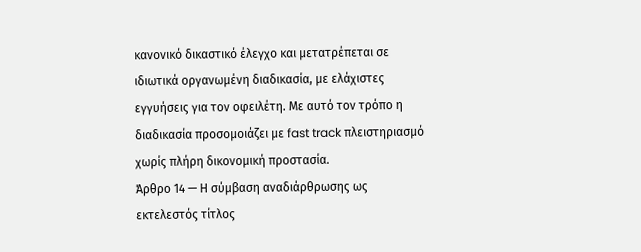κανονικό δικαστικό έλεγχο και μετατρέπεται σε ιδιωτικά οργανωμένη διαδικασία, με ελάχιστες εγγυήσεις για τον οφειλέτη. Με αυτό τον τρόπο η διαδικασία προσομοιάζει με fast track πλειστηριασμό χωρίς πλήρη δικονομική προστασία.
Άρθρο 14 — Η σύμβαση αναδιάρθρωσης ως εκτελεστός τίτλος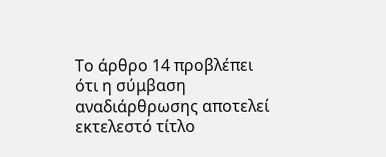Το άρθρο 14 προβλέπει ότι η σύμβαση αναδιάρθρωσης αποτελεί εκτελεστό τίτλο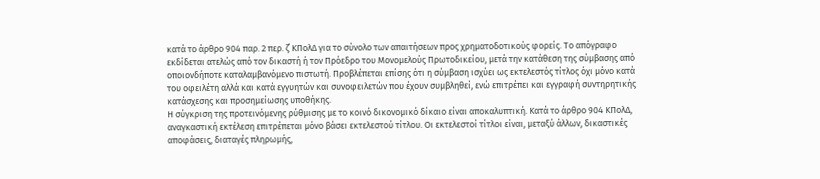κατά το άρθρο 904 παρ. 2 περ. ζ΄ ΚΠολΔ για το σύνολο των απαιτήσεων προς χρηματοδοτικούς φορείς. Το απόγραφο εκδίδεται ατελώς από τον δικαστή ή τον Πρόεδρο του Μονομελούς Πρωτοδικείου, μετά την κατάθεση της σύμβασης από οποιονδήποτε καταλαμβανόμενο πιστωτή. Προβλέπεται επίσης ότι η σύμβαση ισχύει ως εκτελεστός τίτλος όχι μόνο κατά του οφειλέτη αλλά και κατά εγγυητών και συνοφειλετών που έχουν συμβληθεί, ενώ επιτρέπει και εγγραφή συντηρητικής κατάσχεσης και προσημείωσης υποθήκης.
Η σύγκριση της προτεινόμενης ρύθμισης με το κοινό δικονομικό δίκαιο είναι αποκαλυπτική. Κατά το άρθρο 904 ΚΠολΔ, αναγκαστική εκτέλεση επιτρέπεται μόνο βάσει εκτελεστού τίτλου. Οι εκτελεστοί τίτλοι είναι, μεταξύ άλλων, δικαστικές αποφάσεις, διαταγές πληρωμής,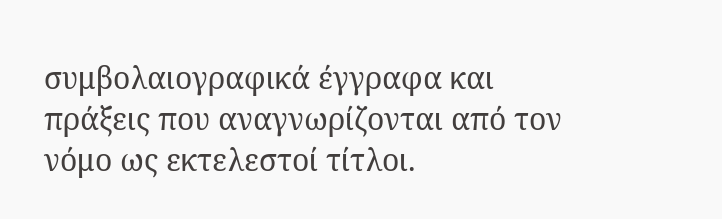συμβολαιογραφικά έγγραφα και πράξεις που αναγνωρίζονται από τον νόμο ως εκτελεστοί τίτλοι.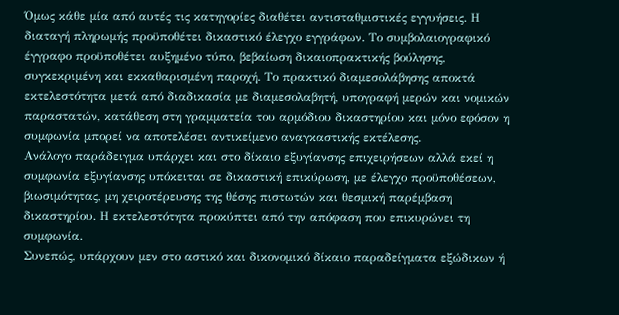Όμως κάθε μία από αυτές τις κατηγορίες διαθέτει αντισταθμιστικές εγγυήσεις. Η διαταγή πληρωμής προϋποθέτει δικαστικό έλεγχο εγγράφων. Το συμβολαιογραφικό έγγραφο προϋποθέτει αυξημένο τύπο, βεβαίωση δικαιοπρακτικής βούλησης, συγκεκριμένη και εκκαθαρισμένη παροχή. Το πρακτικό διαμεσολάβησης αποκτά εκτελεστότητα μετά από διαδικασία με διαμεσολαβητή, υπογραφή μερών και νομικών παραστατών, κατάθεση στη γραμματεία του αρμόδιου δικαστηρίου και μόνο εφόσον η συμφωνία μπορεί να αποτελέσει αντικείμενο αναγκαστικής εκτέλεσης.
Ανάλογο παράδειγμα υπάρχει και στο δίκαιο εξυγίανσης επιχειρήσεων αλλά εκεί η συμφωνία εξυγίανσης υπόκειται σε δικαστική επικύρωση, με έλεγχο προϋποθέσεων, βιωσιμότητας, μη χειροτέρευσης της θέσης πιστωτών και θεσμική παρέμβαση δικαστηρίου. Η εκτελεστότητα προκύπτει από την απόφαση που επικυρώνει τη συμφωνία.
Συνεπώς, υπάρχουν μεν στο αστικό και δικονομικό δίκαιο παραδείγματα εξώδικων ή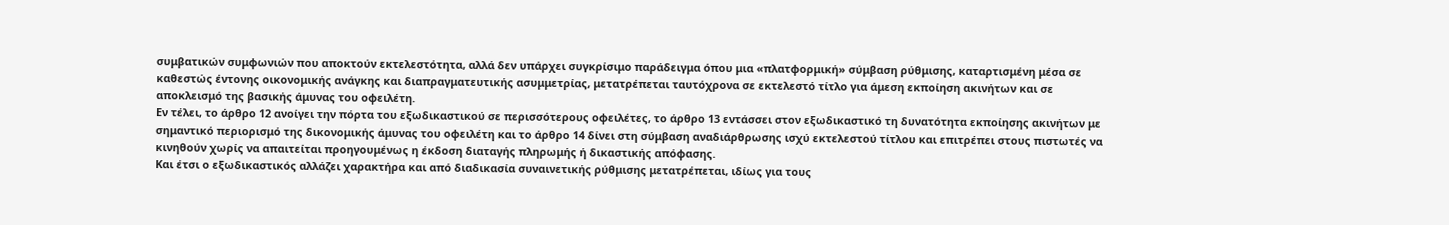συμβατικών συμφωνιών που αποκτούν εκτελεστότητα, αλλά δεν υπάρχει συγκρίσιμο παράδειγμα όπου μια «πλατφορμική» σύμβαση ρύθμισης, καταρτισμένη μέσα σε καθεστώς έντονης οικονομικής ανάγκης και διαπραγματευτικής ασυμμετρίας, μετατρέπεται ταυτόχρονα σε εκτελεστό τίτλο για άμεση εκποίηση ακινήτων και σε αποκλεισμό της βασικής άμυνας του οφειλέτη.
Εν τέλει, το άρθρο 12 ανοίγει την πόρτα του εξωδικαστικού σε περισσότερους οφειλέτες, το άρθρο 13 εντάσσει στον εξωδικαστικό τη δυνατότητα εκποίησης ακινήτων με σημαντικό περιορισμό της δικονομικής άμυνας του οφειλέτη και το άρθρο 14 δίνει στη σύμβαση αναδιάρθρωσης ισχύ εκτελεστού τίτλου και επιτρέπει στους πιστωτές να κινηθούν χωρίς να απαιτείται προηγουμένως η έκδοση διαταγής πληρωμής ή δικαστικής απόφασης.
Και έτσι ο εξωδικαστικός αλλάζει χαρακτήρα και από διαδικασία συναινετικής ρύθμισης μετατρέπεται, ιδίως για τους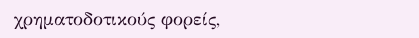χρηματοδοτικούς φορείς,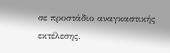σε προστάδιο αναγκαστικής εκτέλεσης.